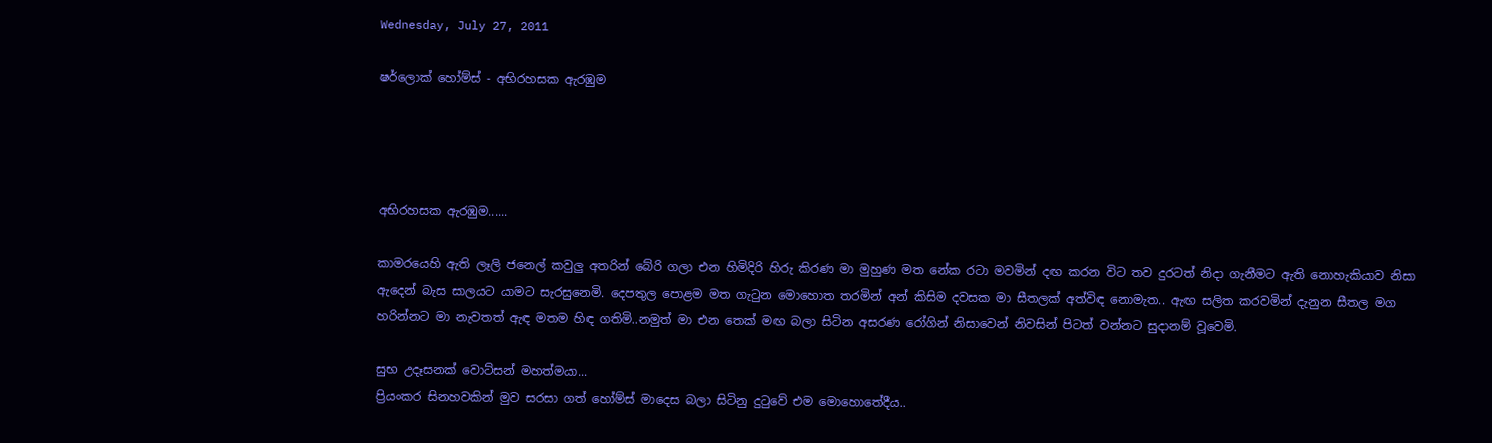Wednesday, July 27, 2011

ෂර්ලොක් හෝම්ස් - අභිරහසක ඇරඹුම




අභිරහසක ඇරඹුම......

කාමරයෙහි ඇති ලෑලි ජනෙල් කවුලු අතරින් බේරි ගලා එන හිමිදිරි හිරු කිරණ මා මුහුණ මත නේක රටා මවමින් දඟ කරන විට තව දුරටත් නිදා ගැනීමට ඇති නොහැකියාව නිසා ඇදෙන් බැස සාලයට යාමට සැරසුනෙමි. දෙපතුල පොළම මත ගැටුන මොහොත තරමින් අන් කිසිම දවසක මා සීතලක් අත්විඳ නොමැත.. ඇඟ සලිත කරවමින් දැනුන සීතල මග හරින්නට මා නැවතත් ඇඳ මතම හිඳ ගතිමි..නමුත් මා එන තෙක් මඟ බලා සිටින අසරණ රෝගින් නිසාවෙන් නිවසින් පිටත් වන්නට සුදානම් වූවෙමි.

සුභ උදෑසනක් වොට්සන් මහත්මයා...
ප්‍රියංකර සිනහවකින් මුව සරසා ගත් හෝම්ස් මාදෙස බලා සිටිනු දුටුවේ එම මොහොතේදීය..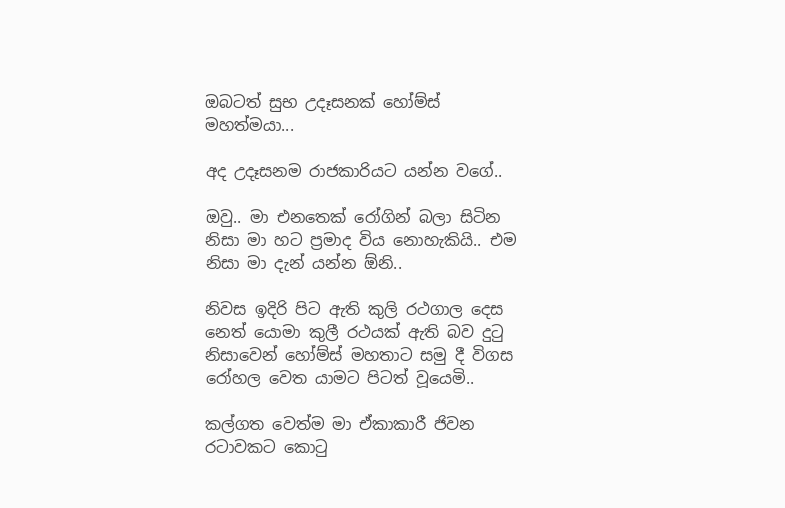ඔබටත් සුභ උදෑසනක් හෝම්ස් මහත්මයා...

අද උදෑසනම රාජකාරියට යන්න වගේ..

ඔවු.. මා එනතෙක් රෝගින් බලා සිටින නිසා මා හට ප්‍රමාද විය නොහැකියි.. එම නිසා මා දැන් යන්න ඕනි..

නිවස ඉදිරි පිට ඇති කුලි රථගාල දෙස නෙත් යොමා කුලී රථයක් ඇති බව දුටු නිසාවෙන් හෝම්ස් මහතාට සමු දී විගස රෝහල වෙත යාමට පිටත් වූයෙමි..

කල්ගත වෙත්ම මා ඒකාකාරී ජිවන රටාවකට කොටු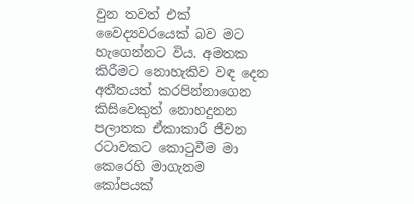වුන තවත් එක් වෛද්‍යවරයෙක් බව මට හැගෙන්නට විය. අමතක කිරීමට නොහැකිව වඳ දෙන අතීතයත් කරපින්නාගෙන කිසිවෙකුත් නොහදුනන පලාතක ඒකාකාරී ජීවන රටාවකට කොටුවීම මා කෙරෙහි මාගැනම කෝපයක්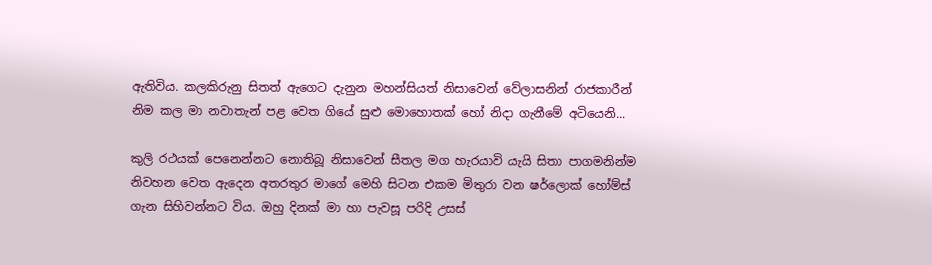ඇතිවිය. කලකිරුනු සිතත් ඇගෙට දැනුන මහන්සියත් නිසාවෙන් වේලාසනින් රාජකාරීන් නිම කල මා නවාතැන් පළ වෙත ගියේ සුළු මොහොතක් හෝ නිදා ගැනීමේ අටියෙනි...

කුලි රථයක් පෙනෙන්නට නොතිබූ නිසාවෙන් සීතල මග හැරයාවි යැයි සිතා පාගමනින්ම නිවහන වෙත ඇදෙන අතරතුර මාගේ මෙහි සිටන එකම මිතුරා වන ෂර්ලොක් හෝම්ස් ගැන සිහිවන්නට විය. ඔහු දිනක් මා හා පැවසූ පරිදි උසස්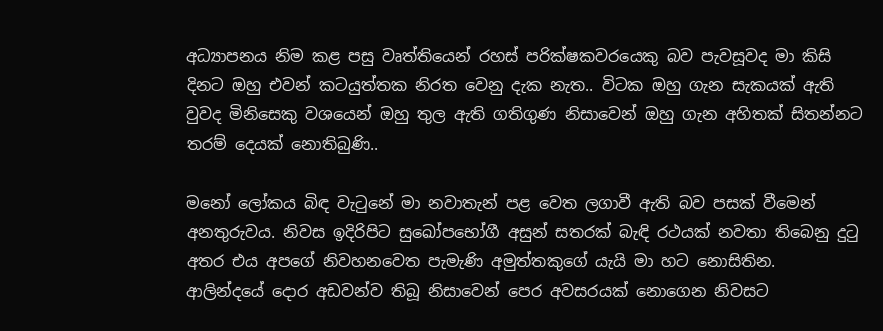අධ්‍යාපනය නිම කළ පසු වෘත්තියෙන් රහස් පරික්ෂකවරයෙකු බව පැවසූවද මා කිසි දිනට ඔහු එවන් කටයුත්තක නිරත වෙනු දැක නැත.. විටක ඔහු ගැන සැකයක් ඇති වුවද මිනිසෙකු වශයෙන් ඔහු තුල ඇති ගතිගුණ නිසාවෙන් ඔහු ගැන අහිතක් සිතන්නට තරම් දෙයක් නොතිබුණි..

මනෝ ලෝකය බිඳ වැටුනේ මා නවාතැන් පළ වෙත ලගාවී ඇති බව පසක් වීමෙන් අනතුරුවය. නිවස ඉදිරිපිට සුඛෝපභෝගී අසුන් සතරක් බැඳි රථයක් නවතා තිබෙනු දුටු අතර එය අපගේ නිවහනවෙත පැමැණි අමුත්තකුගේ යැයි මා හට නොසිතින.
ආලින්දයේ දොර අඩවන්ව තිබූ නිසාවෙන් පෙර අවසරයක් නොගෙන නිවසට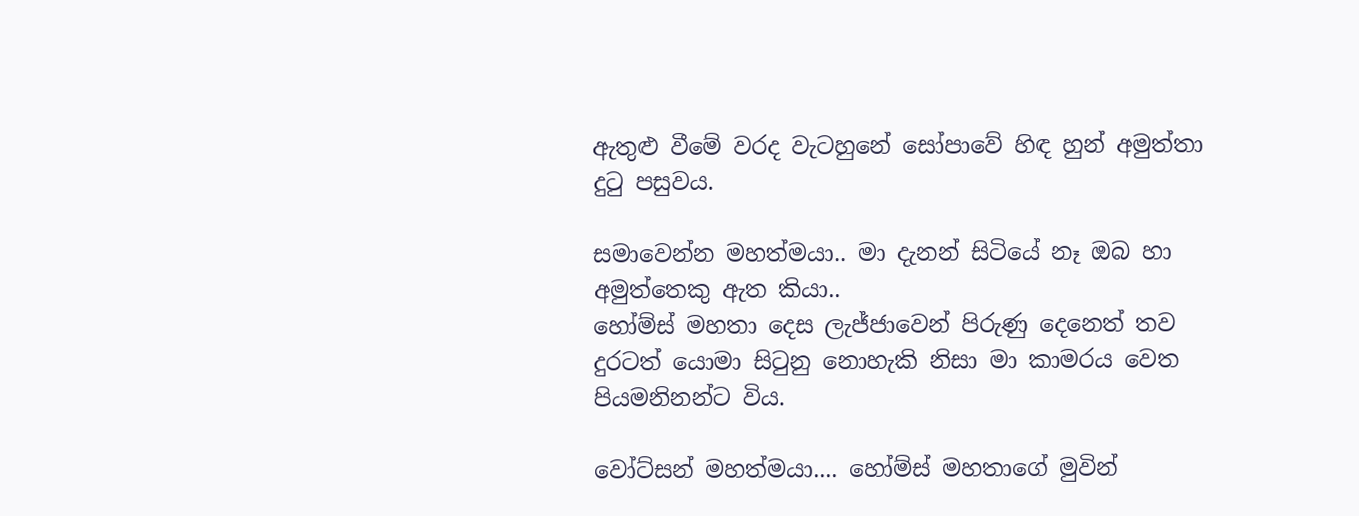ඇතුළු වීමේ වරද වැටහුනේ සෝපාවේ හිඳ හුන් අමුත්තා දුටු පසුවය.

සමාවෙන්න මහත්මයා.. මා දැනන් සිටියේ නෑ ඔබ හා අමුත්තෙකු ඇත කියා..
හෝම්ස් මහතා දෙස ලැජ්ජාවෙන් පිරුණු දෙනෙත් තව දුරටත් යොමා සිටුනු නොහැකි නිසා මා කාමරය වෙත පියමනිනන්ට විය.

වෝට්සන් මහත්මයා.... හෝම්ස් මහතාගේ මුවින්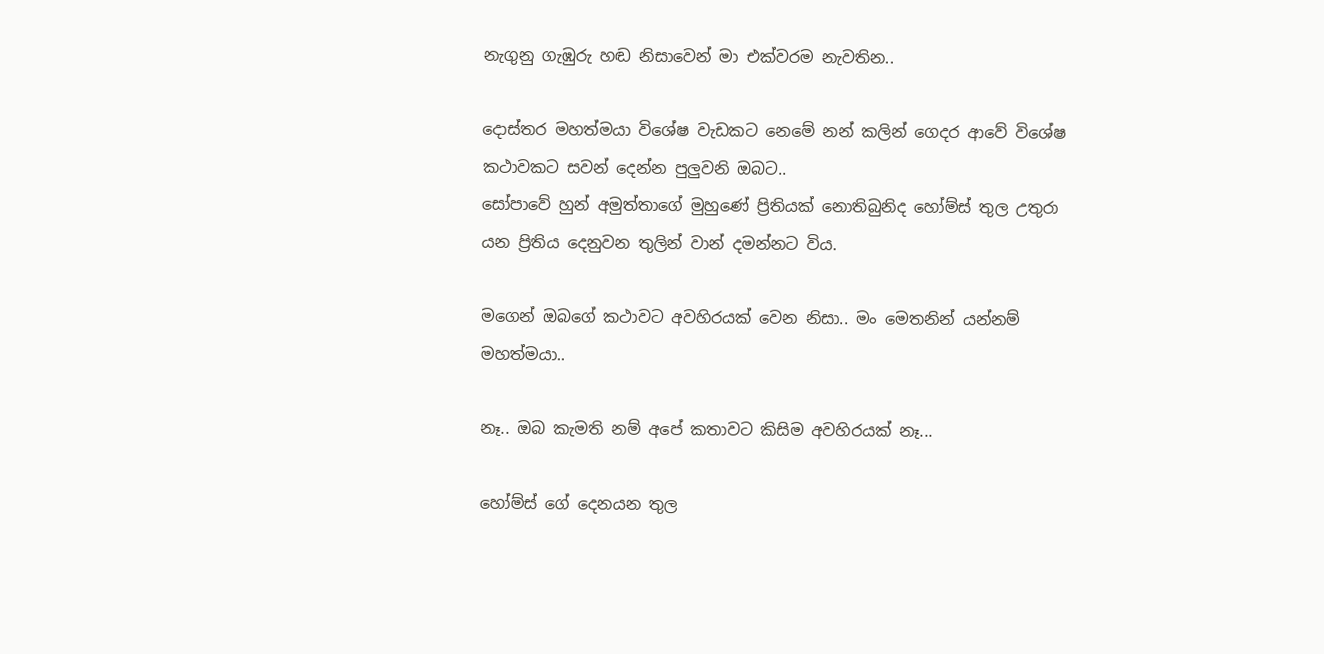නැගුනු ගැඹුරු හඬ නිසාවෙන් මා එක්වරම නැවතින..

දොස්තර මහත්මයා විශේෂ වැඩකට නෙමේ නන් කලින් ගෙදර ආවේ විශේෂ කථාවකට සවන් දෙන්න පුලුවනි ඔබට..
සෝපාවේ හුන් අමුත්තාගේ මුහුණේ ප්‍රිතියක් නොතිබුනිද හෝම්ස් තුල උතුරා යන ප්‍රිතිය දෙනුවන තුලින් වාන් දමන්නට විය.

මගෙන් ඔබගේ කථාවට අවහිරයක් වෙන නිසා.. මං මෙතනින් යන්නම් මහත්මයා..

නෑ.. ඔබ කැමති නම් අපේ කතාවට කිසිම අවහිරයක් නෑ...

හෝම්ස් ගේ දෙනයන තුල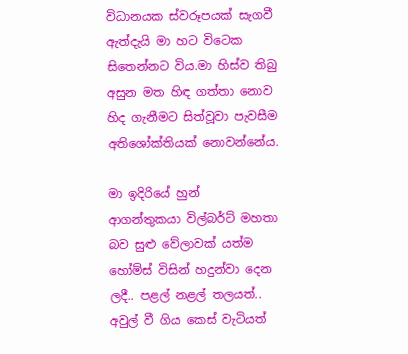විධානයක ස්වරූපයක් සැගවී ඇත්දැයි මා හට විටෙක සිතෙන්නට විය.මා හිස්ව තිබු අසුන මත හිඳ ගත්තා නොව හිද ගැනීමට සිත්වූවා පැවසීම අතිශෝක්තියක් නොවන්නේය.

මා ඉදිරියේ හුන් ආගන්තුකයා ‍විල්බර්ට් මහතා බව සුළු වේලාවක් යත්ම හෝම්ස් විසින් හදුන්වා දෙන ලදී.. පළල් නළල් තලයත්.. අවුල් වී ගිය කෙස් වැටියත්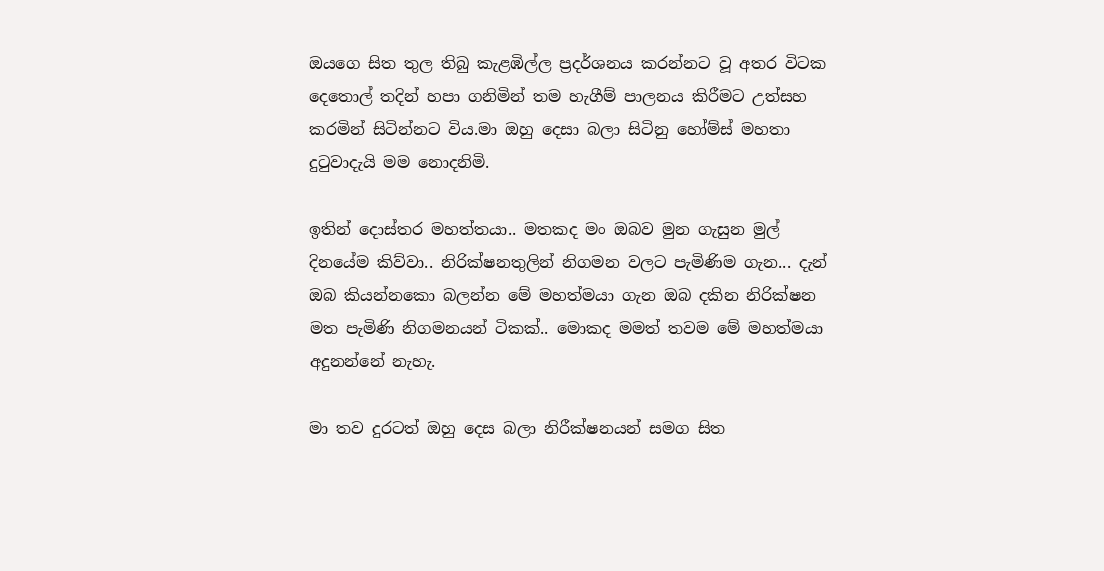ඔයගෙ සිත තුල තිබු කැළඹිල්ල ප්‍රදර්ශනය කරන්නට වූ අතර විටක දෙතොල් තදින් හපා ගනිමින් තම හැගීම් පාලනය කිරීමට උත්සහ කරමින් සිටින්නට විය.මා ඔහු දෙසා බලා සිටිනු හෝම්ස් මහතා දුටුවාදැයි මම නොදනිමි.

ඉතින් දොස්තර මහත්තයා.. මතකද මං ඔබව මුන ගැසුන මුල් දිනයේම කිව්වා.. නිරික්ෂනතුලින් නිගමන වලට පැමිණිම ගැන... දැන් ඔබ කියන්නකො බලන්න මේ මහත්මයා ගැන ඔබ දකින නිරික්ෂන මත පැමිණි නිගමනයන් ටිකක්.. මොකද මමත් තවම මේ මහත්මයා අදුනන්නේ නැහැ.

මා තව දුරටත් ඔහු දෙස බලා නිරීක්ෂනයන් සමග සිත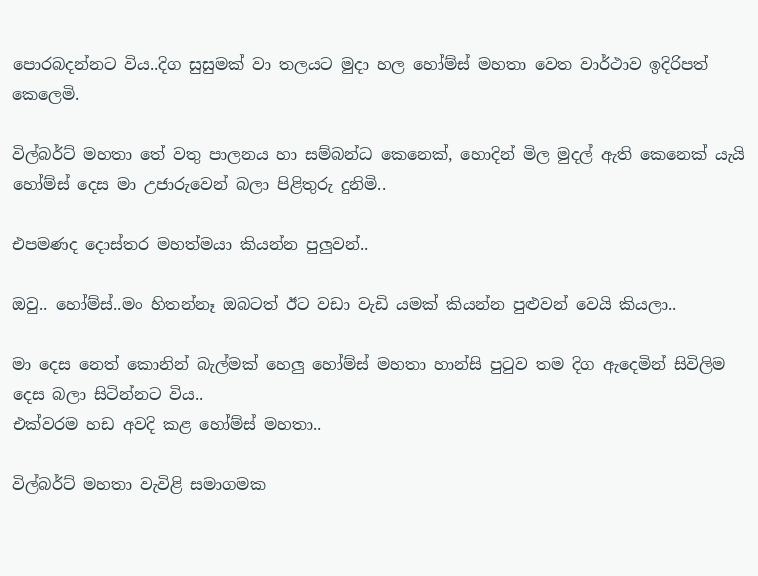පොරබදන්නට විය..දිග සුසුමක් වා තලයට මුදා හල හෝම්ස් මහතා වෙත වාර්ථාව ඉදිරිපත් කෙලෙමි.

විල්බර්ට් මහතා තේ වතු පාලනය හා සම්බන්ධ කෙනෙක්, හොදින් මිල මුදල් ඇති කෙනෙක් යැයි හෝම්ස් දෙස මා උජාරුවෙන් බලා පිළිතුරු දුනිමි..

එපමණද දොස්තර මහත්මයා කියන්න පුලුවන්..

ඔවු.. හෝම්ස්..මං හිතන්නෑ ඔබටත් ඊට වඩා වැඩි යමක් කියන්න පුළුවන් වෙයි කියලා..

මා දෙස නෙත් කොනින් බැල්මක් හෙලු හෝම්ස් මහතා හාන්සි පුටුව තම දිග ඇදෙමින් සිවිලිම දෙස බලා සිටින්නට විය..
එක්වරම හඩ අවදි කළ හෝම්ස් මහතා..

විල්බර්ට් මහතා වැවිළි සමාගමක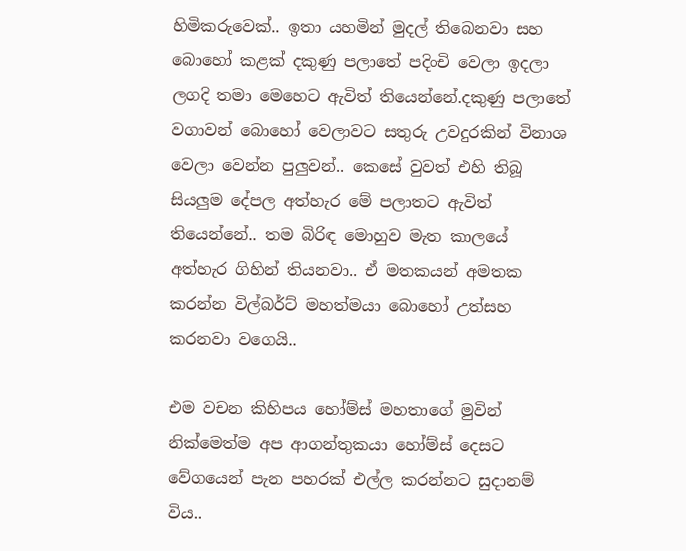හිමිකරුවෙක්.. ඉතා යහමින් මුදල් තිබෙනවා සහ බොහෝ කළක් දකුණු පලාතේ ‍පදිංචි වෙලා ඉදලා ලගදි තමා මෙහෙට ඇවිත් තියෙන්නේ.දකුණු පලාතේ වගාවන් බොහෝ වෙලාවට සතුරු උවදුරකින් විනාශ වෙලා වෙන්න පුලුවන්.. කෙසේ වුවත් එහි තිබූ සියලුම දේපල අත්හැර මේ පලාතට ඇවිත් තියෙන්නේ.. තම බිරිඳ මොහුව මැත කාලයේ අත්හැර ගිහින් තියනවා.. ඒ මතකයන් අමතක කරන්න විල්බර්ට් මහත්මයා බොහෝ උත්සහ කරනවා වගෙයි..

එම වචන කිහිපය හෝම්ස් මහතාගේ මුවින් නික්මෙත්ම අප ආගන්තුකයා හෝම්ස් දෙසට වේග‍යෙන් පැන පහරක් එල්ල කරන්නට සුදානම් විය..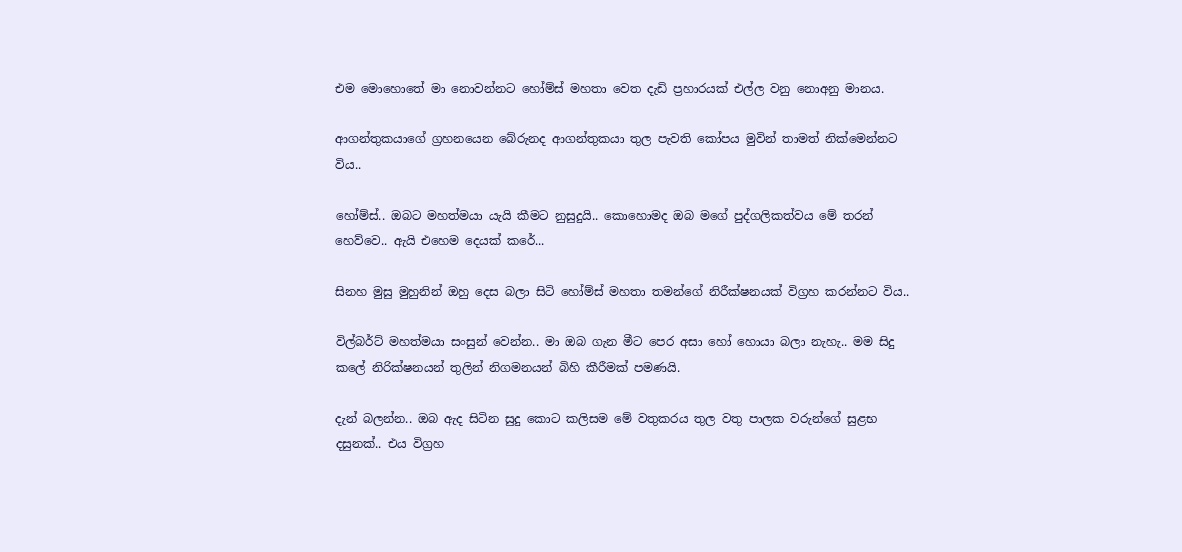එම මොහොතේ මා නොවන්නට හෝම්ස් මහතා වෙත දැඩි ප්‍රහාරයක් එල්ල වනු නොඅනු මානය.

ආගන්තුකයාගේ ග්‍රහනයෙන බේරුනද ආගන්තුකයා තුල ‍පැවති කෝපය මුවින් තාමත් නික්මෙන්නට විය..

හෝම්ස්.. ඔබට මහත්මයා යැයි කීමට නුසුදුයි.. කොහොමද ඔබ මගේ පුද්ගලිකත්වය මේ තරන් හෙව්වෙ.. ඇයි එහෙම දෙයක් කරේ...

සිනහ මුසු මුහුනින් ඔහු දෙස බලා සිටි හෝම්ස් මහතා තමන්ගේ නිරීක්ෂනයක් විග්‍රහ කරන්නට විය..

විල්බර්ට් මහත්මයා සංසුන් වෙන්න.. මා ඔබ ගැන මීට පෙර අසා හෝ හොයා බලා නැහැ.. මම සිදු කලේ නිරික්ෂනයන් තුලින් නිගමනයන් බිහි කීරීමක් පමණයි.

දැන් බලන්න.. ඔබ ඇද සිටින සුදු කොට කලිසම මේ වතුකරය තුල වතු පාලක වරුන්ගේ සුළභ දසුනක්.. එය විග්‍රහ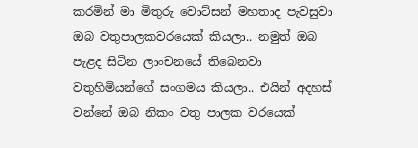කරමින් මා මිතුරු වොට්සන් මහතාද පැවසුවා ඔබ වතුපාලකව‍රයෙක් කියලා.. නමුත් ඔබ පැළද සිටින ලාංචනයේ තිබෙනවා වතුහිමියන්ගේ සංගමය කියලා.. එයින් අදහස් වන්නේ ඔබ නිකං වතු පාලක වරයෙක්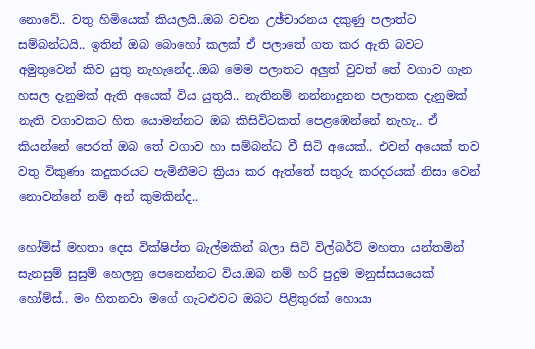නොවේ.. වතු හිමියෙක් කියලයි..ඔබ වචන උඡ්චාරනය දකුණු පලාත්ට සම්බන්ධයි.. ඉතින් ඔබ බොහෝ කලක් ඒ පලාතේ ගත කර ඇති බවට අමුතුවෙන් කිව යුතු නැහැනේද..ඔබ මෙම පලාතට අලුත් වුවත් තේ වගාව ගැන හසල දැනුමක් ඇති අයෙක් විය යුතුයි.. නැතිනම් නන්නාදුනන පලාතක දැනුමක් නැති වගාවකට හිත යොමන්නට ඔබ කිසිවිටකත් පෙළඹෙන්නේ නැහැ.. ඒ කියන්නේ පෙරත් ඔබ තේ වගාව හා සම්බන්ධ වී සිටි අයෙක්.. එවන් අයෙක් තව වතු විකුණා කදුකරයට පැමිනී‍මට ක්‍රියා කර ඇත්තේ සතුරු කරදරයක් නිසා වෙන් නොවන්නේ නම් අන් කුමකින්ද..

හෝම්ස් මහතා දෙස වික්ෂිප්ත බැල්මකින් බලා සිටි විල්බර්ට් මහතා යන්තමින් සැනසුම් සුසුම් හෙලනු පෙනෙන්නට විය.ඔබ නම් හරි පුදුම මනුස්සයයෙක් හෝම්ස්.. මං හිතනවා මගේ ගැටළුවට ඔබට පිළිතුරක් හොයා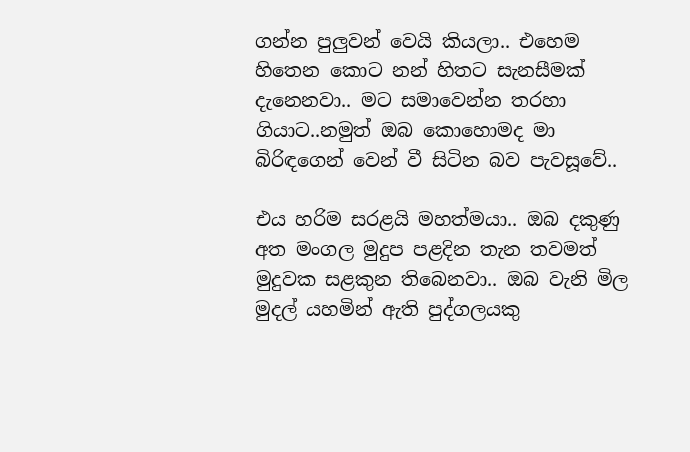ගන්න පුලුවන් වෙයි කියලා.. එහෙම හිතෙන කොට නන් හිතට සැනසීමක් දැනෙනවා.. මට සමාවෙන්න තරහා ගියාට..නමුත් ඔබ කොහොමද මා බිරිඳගෙන් වෙන් වී සිටින බව පැවසූවේ..

එය හරිම සරළයි මහත්මයා.. ඔබ දකුණු අත මංගල මුදුප පළදින තැන තවමත් මුදුවක සළකුන තිබෙනවා.. ඔබ වැනි මිල මුදල් යහමින් ඇති පුද්ගලයකු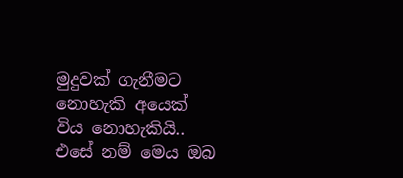මුදුවක් ගැනීමට නොහැකි අයෙක් විය නොහැකියි.. එසේ නම් මෙය ඔබ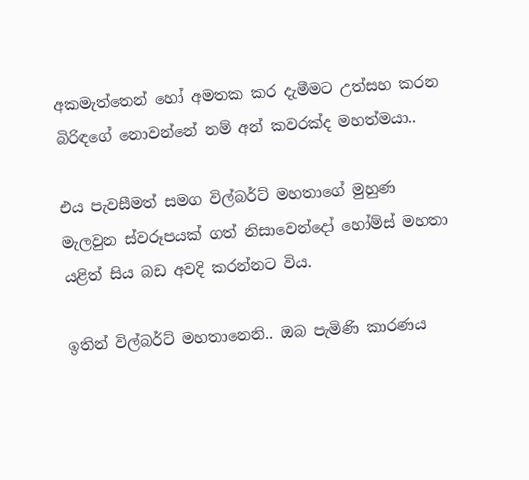අකමැත්තෙන් හෝ අමතක කර දැමීමට උත්සහ කරන බිරිඳගේ නොවන්නේ නම් අන් කවරක්ද මහත්මයා..

එය පැවසීමත් සමග විල්බර්ට් මහතාගේ මුහුණ මැලවුන ස්වරූපයක් ගත් නිසාවෙන්දෝ හෝම්ස් මහතා යළිත් සිය බඩ අවදි කරන්නට විය.

ඉතින් විල්බර්ට් මහතානෙනි.. ඔබ පැමිණි කාරණය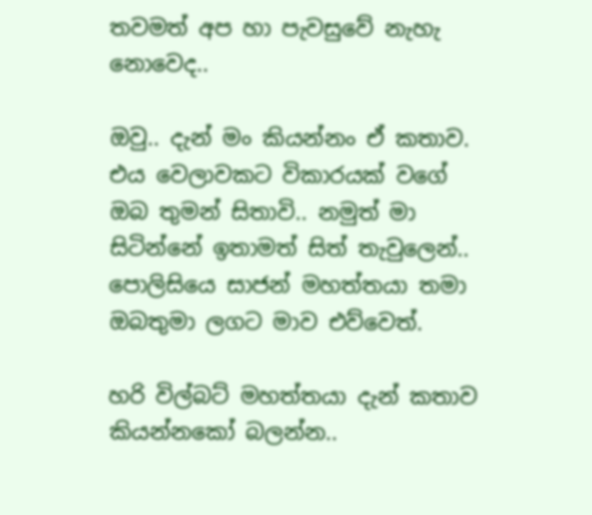තවමත් අප හා පැවසුවේ නැහැ නොවෙද..

ඔවු.. දැන් මං කියන්නං ඒ කතාව. එය වෙලාවකට විකාරයක් වගේ ඔබ තුමන් සිතාවි.. නමුත් මා සිටින්නේ ඉතාමත් සිත් තැවු‍ලෙන්.. පොලිසියෙ සාජන් මහත්තයා තමා ඔබතුමා ලගට මාව එව්වෙත්.

හරි විල්බට් මහත්තයා දැන් කතාව කියන්නකෝ බලන්න..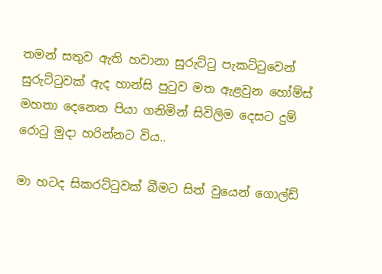තමන් සතුව ඇති හවානා සුරුට්ටු පැකට්ටුවෙන් සුරුට්ටුවක් ඇද හාන්සි පුටුව මත ඇළවුන හෝම්ස් මහතා දෙනෙත පියා ගනිමින් සිවිලිම දෙසට දුම් රොටු මුදා හරින්නට විය..

මා හටද සිකරට්ටුවක් බීමට සිත් වුයෙන් ගොල්ඩ්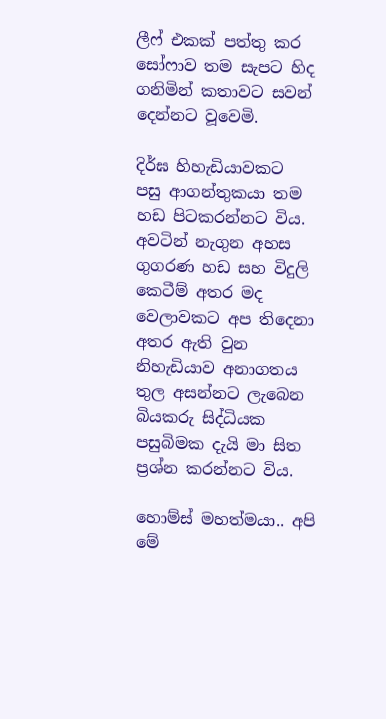ලීෆ් එකක් පත්තු කර සෝෆාව තම සැපට හිද ගනිමින් කතාවට සවන් දෙන්නට වූවෙමි.

දිර්ඝ හිහැඩියාවකට පසු ‍ආගන්තුකයා තම හඩ පිටකරන්නට විය. අවටින් නැගුන අහස ගුගරණ හඩ සහ විදුලි කෙටීම් අතර මද වෙලාවකට අප තිදෙනා අතර ඇති වුන නිහැඩියාව අනාගතය තුල අසන්නට ලැබෙන බියකරු සිද්ධියක පසුබිමක දැයි මා සිත ප්‍රශ්න කරන්නට විය.

හොම්ස් මහත්මයා.. අපි මේ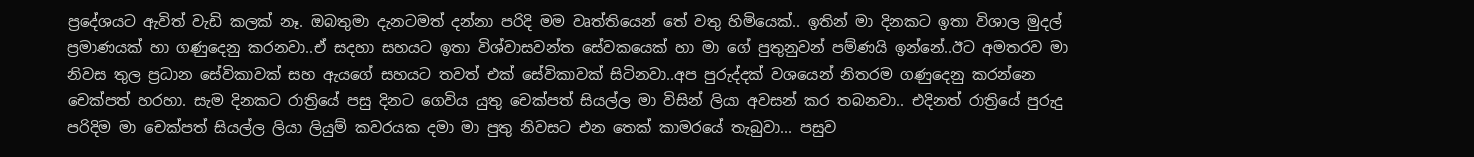ප්‍රදේශයට ඇවිත් වැඩි කලක් නෑ. ඔබතුමා දැනටමත් දන්නා පරිදි මම වෘත්තියෙන් තේ වතු හිමියෙක්.. ඉතින් මා දිනකට ඉතා විශාල මුදල් ප්‍රමාණයක් හා ගණුදෙනු කරනවා..ඒ සදහා සහයට ඉතා විශ්වාසවන්ත සේවකයෙක් හා මා ගේ පුතුනුවන් පම්‍ණයි ඉන්නේ..ඊට අමතරව මා නිවස තුල ප්‍රධාන සේවිකාවක් සහ ඇයගේ සහයට තවත් එක් සේවිකාවක් සිටිනවා..අප පුරුද්දක් වශයෙන් නිතරම ගණුදෙනු කරන්නෙ චෙක්පත් හරහා. සැම දිනකට රාත්‍රියේ පසු දිනට ගෙවිය යුතු චෙක්පත් සියල්ල මා විසින් ලියා අවසන් කර තබනවා.. එදිනත් රාත්‍රියේ පුරුදු පරිදිම මා චෙක්පත් සියල්ල ලියා ලියුම් කවරයක දමා මා පුතු නිවසට එන තෙක් කාමරයේ තැබුවා... පසුව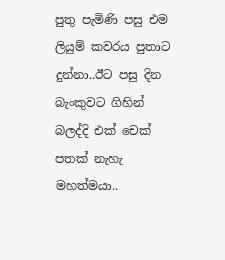පුතු පැමිණි පසු එම ලියුම් කවරය පුතාට දුන්නා..ඊට පසු දින බැංකුවට ගිහින් බලද්දි එක් චෙක් පතක් නැහැ මහත්මයා..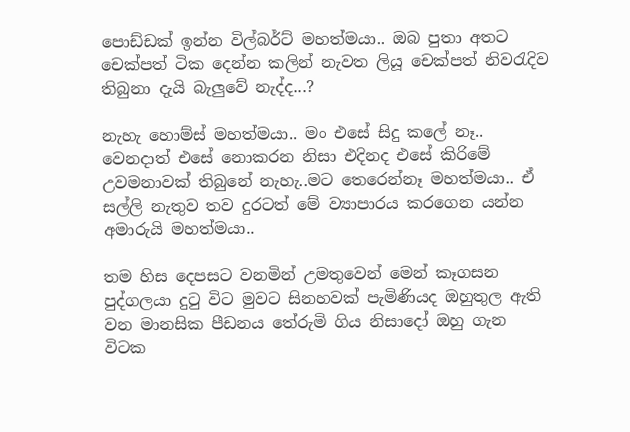පොඩ්ඩක් ඉන්න විල්බර්ට් මහත්මයා.. ඔබ පුතා අතට චෙක්පත් ටික දෙන්න කලින් නැවත ලියූ චෙක්පත් නිවරැදිව තිබුනා දැයි බැලුවේ නැද්ද...?

නැහැ හොම්ස් මහත්මයා.. මං එසේ සිදු කලේ නෑ.. වෙනදාත් එසේ නොකරන නිසා එදිනද එසේ කි‍රිමේ උවමනාවක් තිබුනේ නැහැ..මට තෙරෙන්නෑ මහත්මයා.. ඒ සල්ලි නැතුව තව දුරටත් මේ ව්‍යාපාරය කරගෙන යන්න අමාරුයි මහත්මයා..

තම හිස දෙපසට වනමින් උමතුවෙන් මෙන් කෑගසන පුද්ගලයා දුටු විට මුවට සිනහවක් පැමිණියද ඔහුතුල ඇති වන මානසික පීඩනය තේරුමි ගිය නිසාදෝ ඔහු ගැන විටක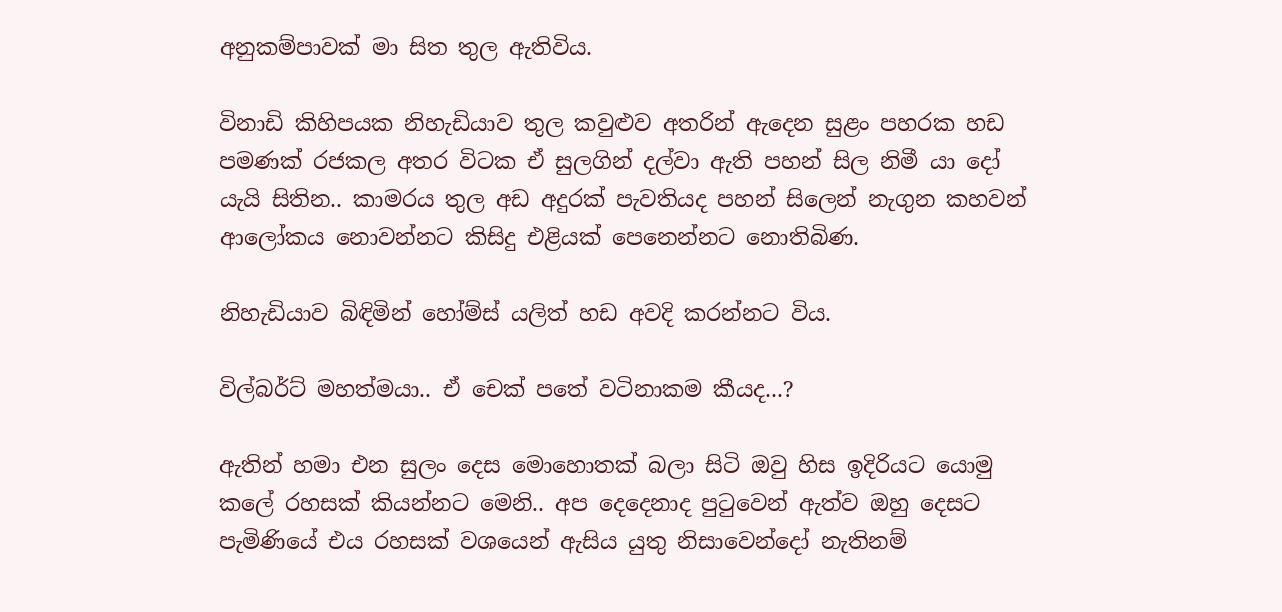අනුකම්පාවක් මා සිත තුල ඇතිවිය.

විනාඩි කිහිපයක නිහැඩියාව තුල ‍කවුළුව අතරින් ඇදෙන සුළං පහරක හඩ පමණක් රජකල අතර විටක ඒ සුලගින් දල්වා ඇති පහන් සිල නිමී යා දෝ යැයි සිතින.. කාමරය තුල අඩ අදුරක් පැවතියද පහන් සිලෙන් නැගුන කහවන් ආලෝකය නොවන්නට කිසිදු එළියක් පෙනෙන්නට නොතිබිණ.

නිහැඩියාව බිඳිමින් හෝම්ස් යලිත් හඩ අවදි කරන්නට විය.

විල්බර්ට් මහත්මයා.. ඒ චෙක් පතේ වටිනාකම කීයද...?

ඇතින් හමා එන සුලං දෙස මොහොතක් බලා සිටි ඔවු හිස ඉදිරියට යොමු කලේ රහසක් කියන්නට මෙනි.. අප දෙදෙනාද පුටුවෙන් ඇත්ව ඔහු දෙසට පැමිණියේ එය රහසක් වශයෙන් ඇසිය යුතු නිසාවෙන්දෝ නැතිනම්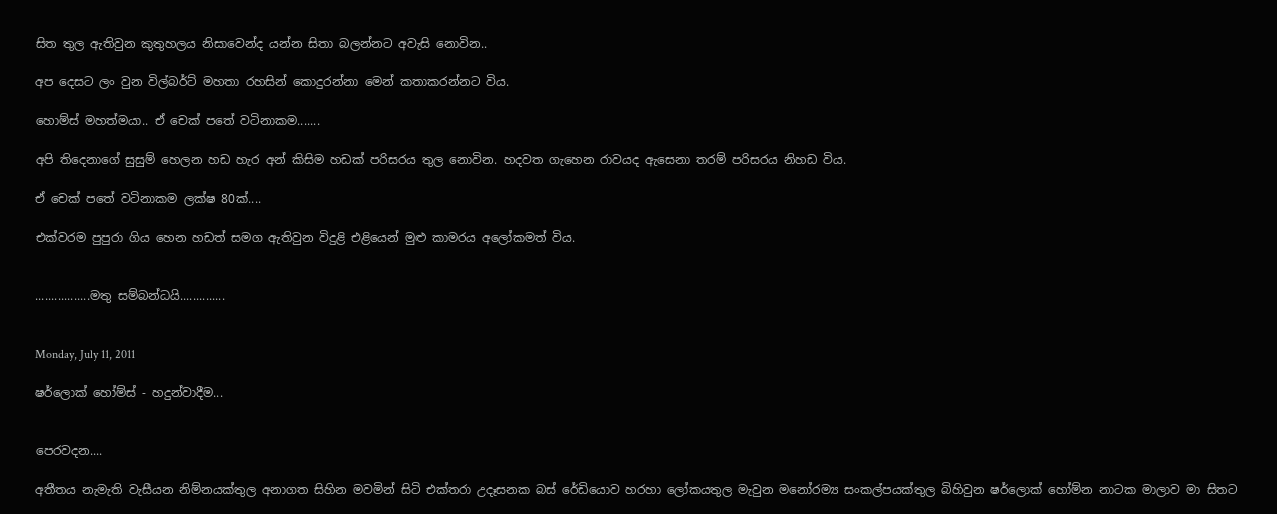සිත තුල ඇතිවුන කුතුහලය නිසාවෙන්ද යන්න සිතා බලන්නට අවැසි නොවින..

අප දෙසට ලං වුන විල්බර්ට් මහතා රහසින් කොදුරන්නා මෙන් කතාකරන්නට විය.

හොම්ස් මහත්මයා.. ඒ චෙක් පතේ වටිනාකම.......

අපි තිදෙනාගේ සුසුම් හෙලන හඩ හැර අන් කිසිම හඩක් පරිසරය තුල නොවින. හදවත ගැහෙන රාවයද ඇසෙනා තරම් පරිසරය නිහඩ විය.

ඒ චෙක් පතේ වටිනාකම ලක්ෂ 80ක්....

එක්වරම පුපුරා ගිය හෙන හඩත් සමග ඇතිවුන විදුළි එළියෙන් මුළු කාමරය අලෝකමත් විය.


.................මතු සම්බන්ධයි..............


Monday, July 11, 2011

ෂර්ලොක් හෝම්ස් - හදුන්වාදීම...


පෙරවදන....

අතීතය නැමැති වැසීයන නිම්නයක්තුල අනාගත සිහින මවමින් සිටි එක්තරා උදෑසනක බස් රේඩියොව හරහා ලෝකයතුල මැවුන මනෝරම්‍ය සංකල්පයක්තුල බිහිවුන ‍ෂර්ලොක් හෝම්න නාටක මාලාව මා සිතට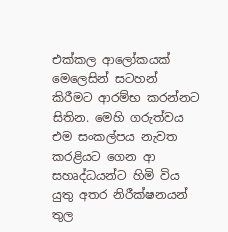එක්කල ආලෝකයක් මෙලෙසින් සටහන් කිරීමට ආරම්භ කරන්නට සිතින. මෙහි ගරුත්වය එම සංකල්පය නැවත කරළියට‍ ගෙන ආ සහෘද්ධයන්ට හිමි විය යුතු අතර නිරීක්ෂනයන් තුල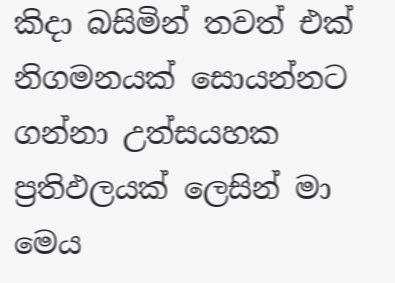කිදා බසිමින් තවත් එක් නිගමනයක් සොයන්නට ගන්නා උත්සයහක ප්‍රතිඵලයක් ලෙසින් මා මෙය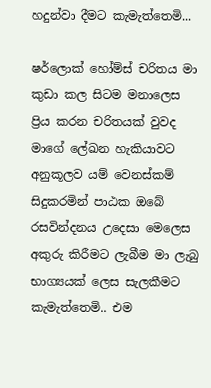හදුන්වා දීමට කැමැත්තෙමි...

ෂර්ලොක් හෝම්ස් චරිතය මා කුඩා කල සිටම මනාලෙස ප්‍රිය කරන චරිතයක් වුවද මාගේ ලේඛන හැකියාවට අනුකූලව යම් වෙනස්කම් සිදුකරමින් පාඨක ඔබේ රසවින්දනය උදෙසා මෙලෙස අකුරු කිරීමට ලැබීම මා ලැබු භාග්‍යයක් ලෙස සැලකීමට කැමැත්තෙමි.. එම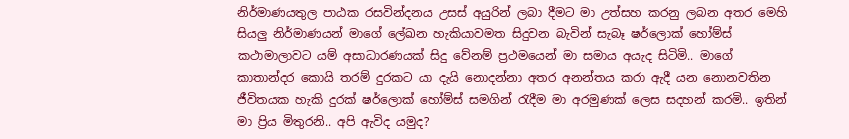නිර්මාණයතුල පාඨක රසවින්දනය උසස් අයුරින් ලබා දීමට මා උත්සහ කරනු ලබන අතර මෙහි සියලු නිර්මාණයන් මාගේ ලේඛන හැකියාවමත සිදුවන බැවින් සැබෑ ෂර්ලොක් හෝම්ස් කථාමාලාවට යම් අසාධාරණයක් සිදු වේනම් ප්‍රථමයෙන් මා සමාය අයැද සිටිමි.. මාගේ කාතාන්දර කොයි තරම් දුරකට‍ යා දැයි නොදන්නා අතර අනන්තය කරා ඇදී යන නොනවතින ජීවිතයක හැකි දුරක් ෂර්ලොක් හෝම්ස් සමගින් රැදීම මා අරමුණක් ලෙස සදහන් කරමි.. ඉතින් මා ප්‍රිය මිතුරනි.. අපි ඇවිද යමුද?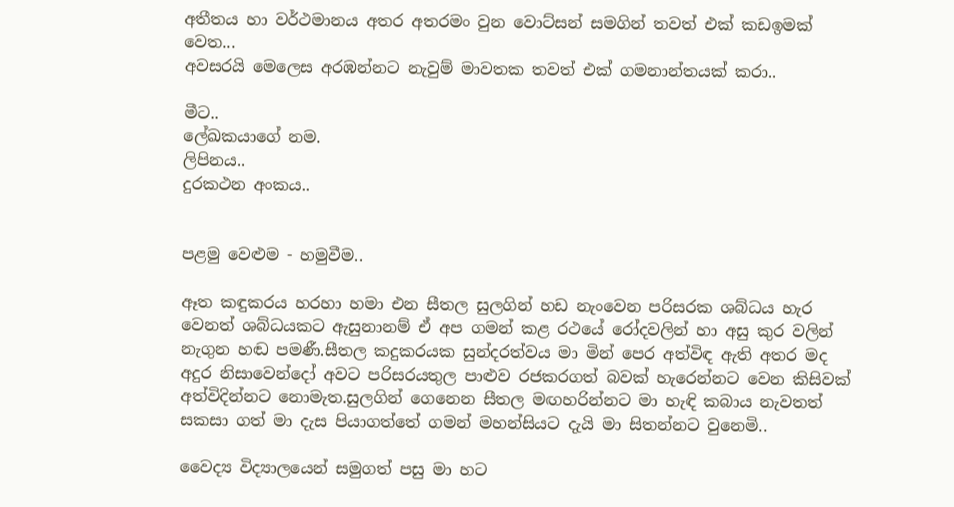අතීතය හා වර්ථමානය අතර අතරමං වුන වොට්සන් සමගින් තවත් එක් කඩඉමක් වෙත...
අවසරයි මෙලෙස අරඹන්නට නැවුම් මාවතක තවත් එක් ගමනාන්තයක් කරා..

මීට..
ලේඛකයාගේ නම.
ලිපිනය..
දුරකථන අංකය..


පළමු වෙළුම - හමුවීම..

ඈත කඳුකරය හරහා හමා එන සීතල සුලගින් හඩ නැංවෙන පරිසරක ශබ්ධය හැර වෙනත් ශබ්ධයකට ඇසුනානම් ඒ අප ගමන් කළ රථයේ රෝදවලින් හා අසු කුර වලින් නැගුන හඬ පමණී.සීතල කදුකරයක සුන්දරත්වය මා මින් පෙර අත්විඳ ඇති අතර මද අදුර නිසාවෙන්දෝ අවට පරිසරයතුල පාළුව රජකරගත් බවක් හැරෙන්නට වෙන කිසිවක් අත්විදින්නට නොමැත.සුලගින් ‍ගෙනෙන සීතල මඟහරින්නට මා හැඳි කබාය නැවතත් සකසා ගත් මා ‍දැස පියාගත්තේ ගමන් මහන්සියට දැයි මා සිතන්නට වුනෙමි..

වෛද්‍ය විද්‍යා‍ලයෙන් සමුගත් පසු මා හට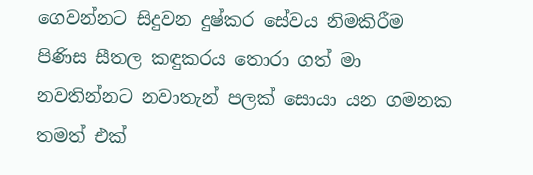ගෙවන්නට සිදුවන දුෂ්කර සේවය නිමකිරීම පිණිස සීතල කඳුකරය තොරා ගත් මා නවතින්නට නවාතැන් ‍පලක් සොයා යන ගමනක තමත් එක්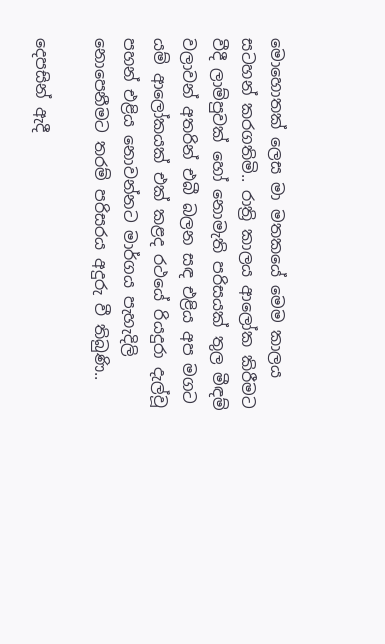මොහොතක් ලෙස මා මතකයේ මෙම කාලය සටහන් කරගතිමි.. රාත්‍රි කාලය ආලෝක කිරීමට වීදී ලාම්පුවක් හෝ නොමැති පරිසයක් තුල මීඳම් වලාවන් අතරින් එබී බලන සඳ එළිය අප මගට යම් ආලෝකයක් එක් කළද රථයේ රියදුරා දැල්වූ පහන් එළිය නොවන්නට මාර්ගය ‍පැහැදිලි නොපෙ‍නීමට තරම් පරිසරය අදුරු වී තිබුණි..

දෙපසින් ඇදී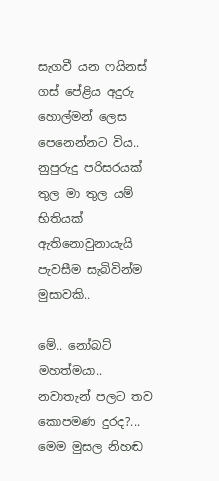සැගවී යන ෆයිනස් ගස් පේළිය අදුරු හොල්මන් ලෙස පෙනෙන්නට විය.. නුපුරුදු පරිසරයක් තුල මා තුල යම් භිතියක් ඇතිනොවුනායැයි පැවසීම සැබිවින්ම මුසාවකි..

මේ.. නෝබට් මහත්මයා.. නවාතැන් පලට තව කොපමණ දුරද?... මෙම මුසල නිහඬ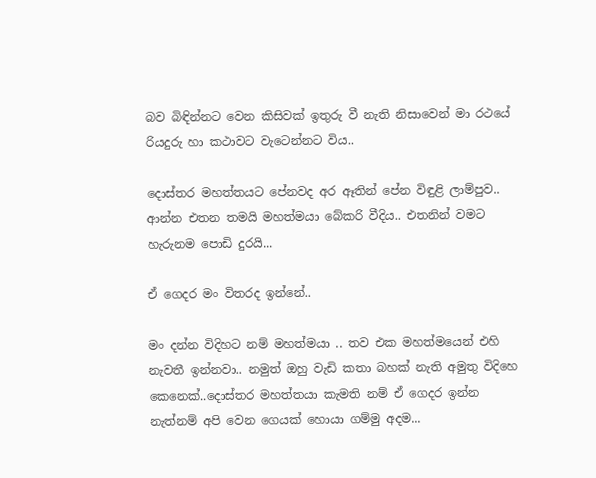බව බිඳින්නට වෙන කිසිවක් ඉතුරු වී නැති නිසාවෙන් මා රථයේ රියදුරු හා කථාවට වැටෙන්නට විය..

දොස්තර මහත්තයට පේනවද අර ඈතින් පේන විඳුළි ලාම්පුව.. ආන්න එතන තමයි මහත්මයා බේකරි වීදිය.. එතනින් වමට හැරුනම පොඩි දුරයි...

ඒ ගෙදර මං විතරද ඉන්නේ..

මං දන්න විදිහට නම් මහත්මයා .. තව එක මහත්මයෙන් එහි නැවතී ඉන්නවා.. නමුත් ඔහු වැඩි කතා බහක් නැති අමුතු විදිහෙ කෙනෙක්..දොස්තර මහත්තයා කැමති නම් ඒ ගෙදර ඉන්න නැත්නම් අපි වෙන ගෙයක් හොයා ගම්මු අදම...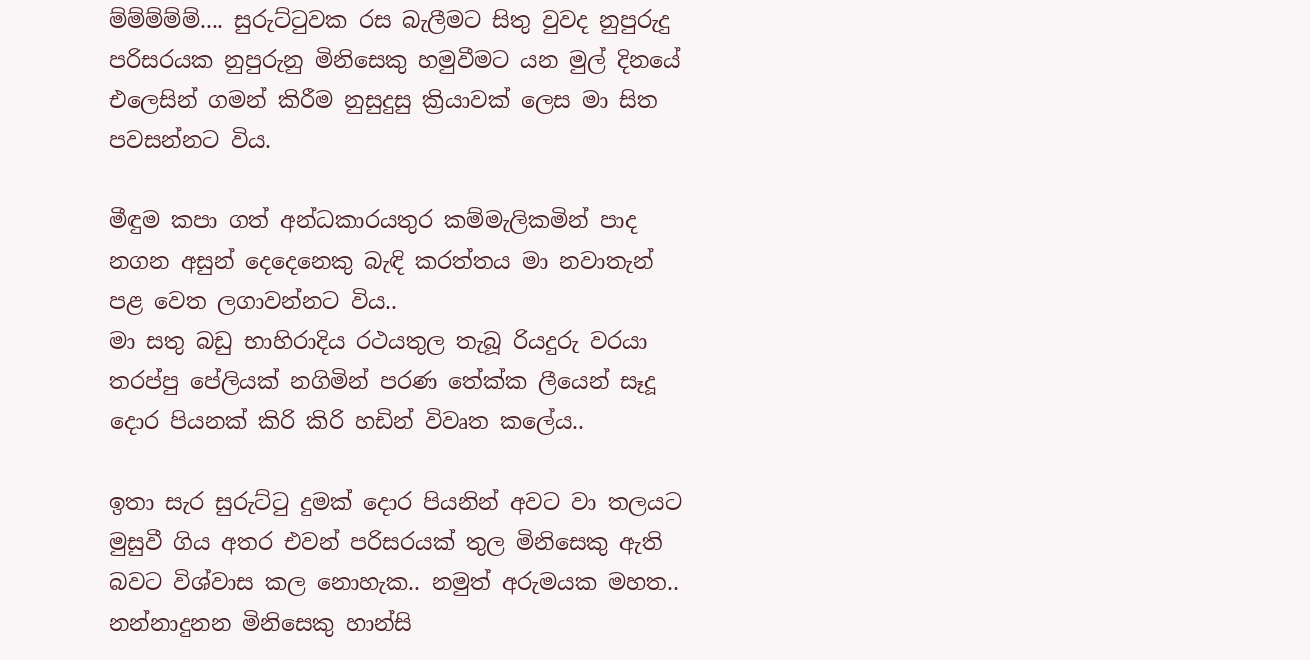ම්ම්ම්ම්ම්.... සුරුට්ටුවක රස බැලීමට සිතු වුවද නුපුරුදු පරිසරයක නුපුරුනු මිනිසෙකු හමුවීමට යන මුල් දිනයේ එලෙසින් ගමන් කිරීම නුසුදුසු ක්‍රියාවක් ලෙස මා සිත පවසන්නට විය.

මීඳුම කපා ගත් අන්ධකාරයතුර කම්මැලිකමින් පාද නගන අසුන් දෙදෙනෙකු බැඳි කරත්තය මා නවාතැන් පළ වෙත ලගාවන්නට විය..
මා සතු බඩු භාහිරාදිය රථයතුල තැබූ රියදුරු වරයා තරප්පු පේලියක් නගිමින් පරණ තේක්ක ලීයෙන් සෑදූ දොර පියනක් කිරි කිරි හඩින් විවෘත ‍කලේය..

ඉතා සැර සුරුට්ටු දුමක් දොර පියනින් අවට වා තලයට මුසුවී ගිය අතර එවන් පරිසරයක් තුල මිනිසෙකු ඇති බවට විශ්වාස කල නොහැක.. නමුත් අරුමයක මහත.. නන්නාදුනන මිනිසෙකු හාන්සි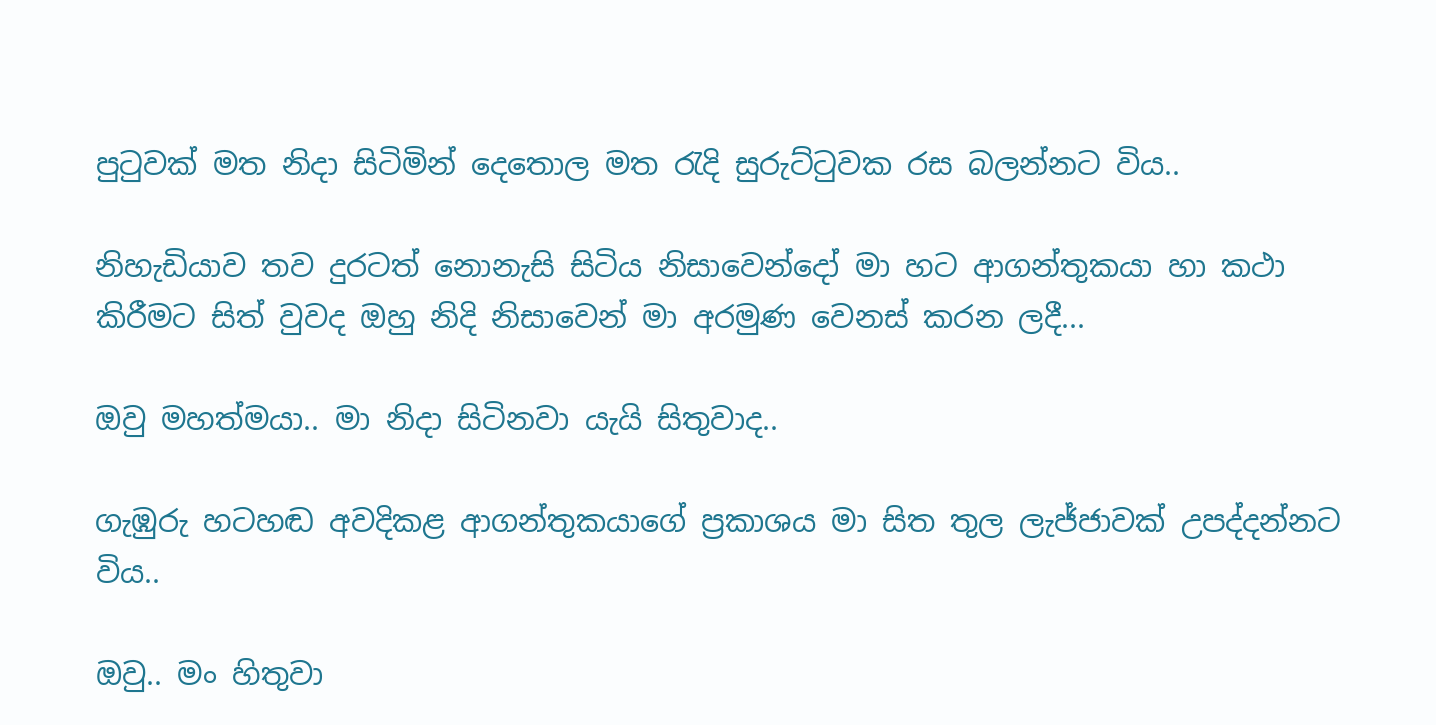පුටුවක් මත නිදා සිටිමින් දෙතොල මත රැදි සුරුට්ටුවක රස බලන්නට විය..

නිහැඩියාව තව දුරටත් නොනැසි සිටිය නිසාවෙන්දෝ මා හට ආගන්තුකයා හා කථා කිරීමට සිත් වුවද ඔහු නිදි නිසාවෙන් මා අරමුණ වෙනස් කරන ලදී...

ඔවු මහත්මයා.. මා නිදා සිටිනවා යැයි සිතුවාද..

ගැඹුරු හටහඬ අවදිකළ ආගන්තුකයාගේ ප්‍රකාශය මා සිත තුල ලැජ්ජාවක් උපද්දන්නට විය..

ඔවු.. මං හිතුවා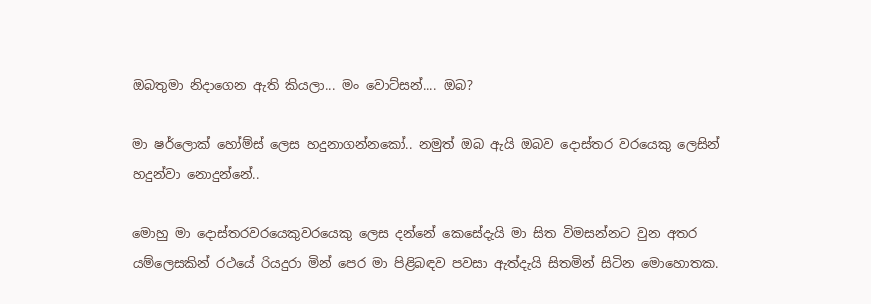ඔබතුමා නිදාගෙන ඇති කියලා... මං වොට්සන්.... ඔබ?

මා ෂර්ලොක් හෝම්ස් ලෙස හදුනාගන්නකෝ.. නමුත් ඔබ ඇයි ඔබව දොස්තර වරයෙකු ලෙසින් හදුන්වා නොදුන්නේ..

මොහු මා දොස්තරවරයෙකුවරයෙකු ලෙස දන්නේ කෙසේදැයි මා සිත විමසන්නට වුන අතර යම්ලෙසකින් රථයේ රියදුරා මින් පෙර මා පිළිබඳව පවසා ඇත්දැයි සිතමින් සිටින මොහොතක.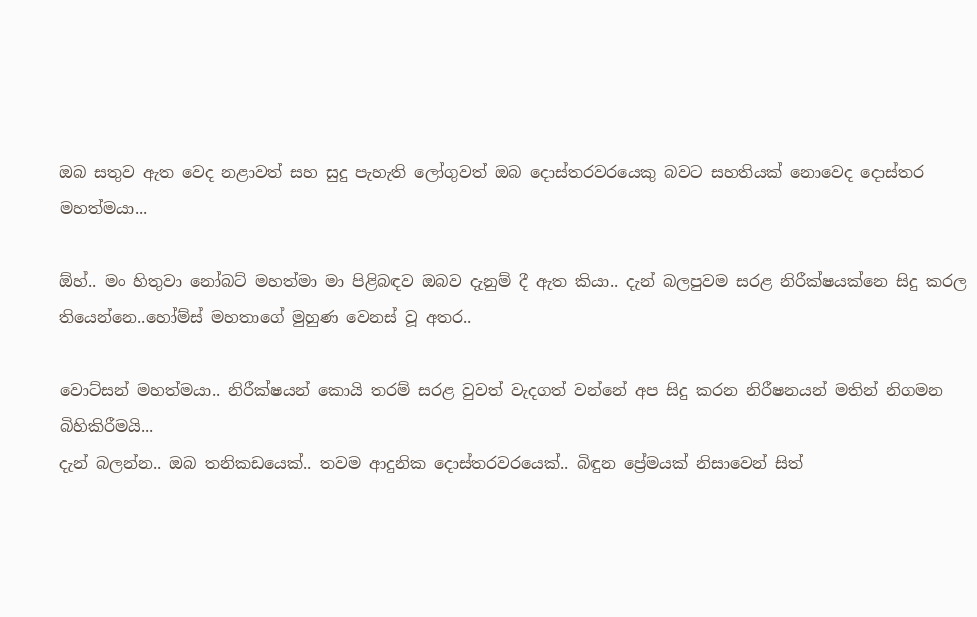ඔබ සතුව ඇත‍ වෙද නළාවත් සහ සුදු පැහැති ලෝගුවත් ඔබ දොස්තරවරයෙකු බවට සහතියක් නොවෙද දොස්තර මහත්මයා...

ඕහ්.. මං හිතුවා නෝබට් මහත්මා මා පිළිබඳව ඔබව දැනුම් දී ඇත කියා.. දැන් බලපුවම සරළ නිරීක්ෂයක්නෙ සිදු කරල තියෙන්නෙ..හෝම්ස් මහතාගේ මුහුණ වෙනස් වූ අතර..

වොට්සන් මහත්මයා.. නිරීක්ෂයන් කොයි තරම් සරළ වුවත් වැදගත් වන්නේ අප සිදු කරන නිරීෂනයන් මතින් නිගමන බිහිකිරීමයි...
දැන් බලන්න.. ඔබ තනිකඩයෙක්.. තවම ආදුනික දොස්තරවරයෙක්.. බිඳුන ‍ප්‍රේමයක් නිසාවෙන් සිත්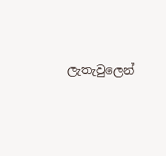ලැතැවුලෙන්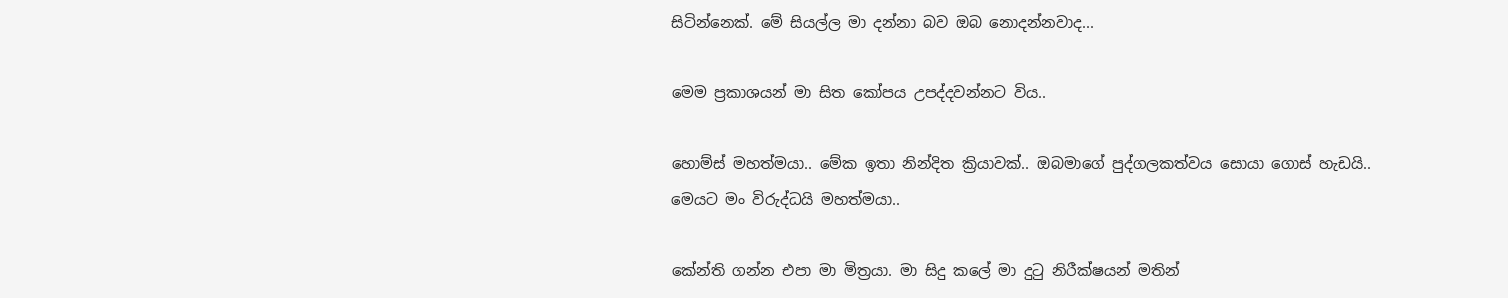සිටින්නෙක්. මේ සියල්ල මා දන්නා බව ඔබ නොදන්නවාද...

මෙම ප්‍රකාශයන් මා සිත කෝපය උපද්දවන්නට විය..

හොම්ස් මහත්මයා.. මේක ඉතා නින්දිත ක්‍රියාවක්.. ඔබමාගේ පුද්ගලකත්වය සොයා ගොස් හැඩයි.. මෙයට මං විරුද්ධයි මහත්මයා..

කේන්ති ගන්න එපා මා මිත්‍රයා. මා සිදු කලේ මා දුටු නිරීක්ෂයන් මතින්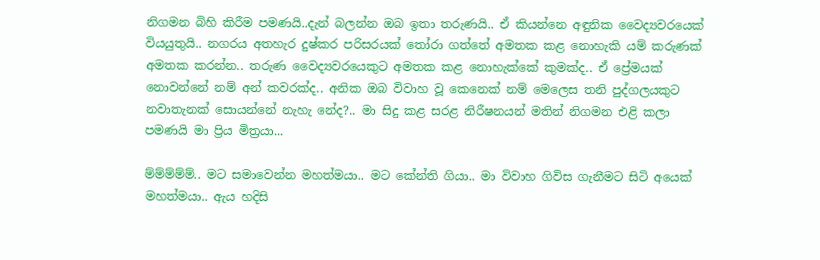නිගමන බිහි කිරීම පමණයි..දැන් බලන්න ඔබ ඉතා තරුණයි.. ඒ කියන්නෙ අඳුනික වෛද්‍යවරයෙක් වියයුතුයි.. නගරය අතහැර දුෂ්කර පරිසරයක් තෝරා ගත්තේ අමතක කළ නොහැකි යම් කරුණක් අමතක කරන්න.. තරුණ වෛද්‍යවරයෙකුට අමතක ‍කළ නොහැක්කේ කුමක්ද.. ඒ ප්‍රේමයක් නොවන්නේ නම් අන් කවරක්ද.. අනික ඔබ විවාහ වූ කෙනෙක් නම් මෙලෙස තනි පුද්ගලයකුට නවාතැනක් සොයන්නේ නැහැ නේද?.. මා සිදු කළ සරළ නිරීෂනයන් මතින් නිගමන එළි කලා පමණයි මා ප්‍රිය මිත්‍රයා...

ම්ම්ම්ම්ම්.. මට සමාවෙන්න මහත්මයා.. මට කේන්ති ගියා.. මා විවාහ ගිවිස ගැනීමට සිටි අයෙක් මහත්මයා.. ඇය හදිසි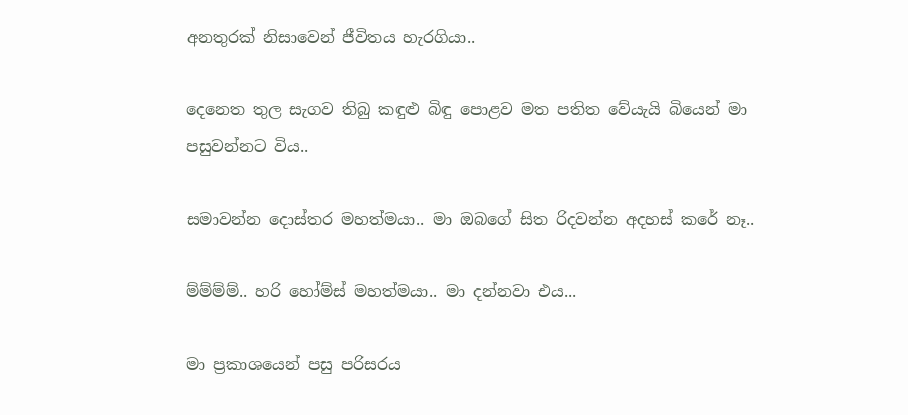අනතුරක් නිසාවෙන් ජීවිතය හැරගියා..

දෙනෙත තුල සැගව තිබු කඳුළු බිඳු පොළව මත පතිත වේයැයි බියෙන් මා පසුවන්නට විය..

සමාවන්න දොස්තර මහත්මයා.. මා ඔබගේ සිත රිදවන්න අදහස් කරේ නෑ..

ම්ම්ම්ම්.. හරි හෝම්ස් මහත්මයා.. මා දන්නවා එය...

මා ප්‍රකාශයෙන් පසු පරිසරය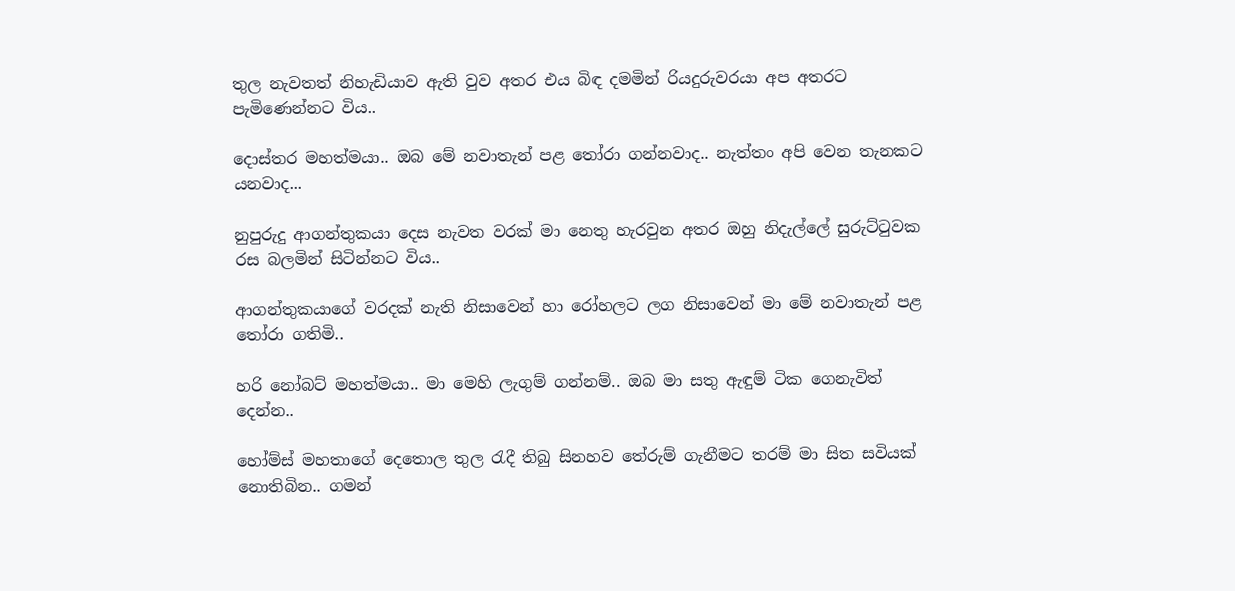තුල නැවතත් නිහැඩියාව ඇති වුව අතර එය බිඳ දමමින් රියදුරුවරයා අප අතරට පැමිණෙන්නට විය..

දොස්තර මහත්මයා.. ඔබ මේ නවාතැන් පළ තෝරා ගන්නවාද.. නැත්තං අපි වෙන තැනකට යනවාද...

නුපුරුදු ආගන්තුකයා දෙස නැවත වරක් මා නෙතු හැරවුන අතර ඔහු නිදැල්ලේ සුරුට්ටුවක රස බලමින් සිටින්නට විය..

ආගන්තුකයාගේ වරදක් නැති නිසාවෙන් හා රෝහලට ලග නිසාවෙන් මා මේ නවාතැන් පළ තෝරා ගතිමි..

හරි නෝබට් මහත්මයා.. මා මෙහි ලැගුම් ගන්නම්.. ඔබ මා සතු ඇඳුම් ටික ගෙනැවිත් දෙන්න..

හෝම්ස් මහතාගේ දෙතොල තුල රැදී තිබු සිනහව තේරුම් ගැනීමට තරම් මා සිත සවියක් නොතිබින.. ගමන්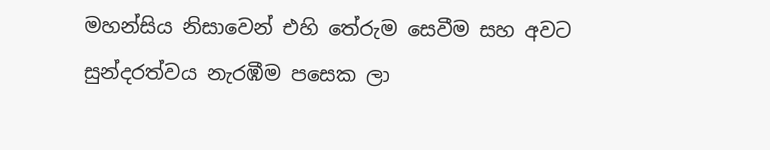මහන්සිය නිසාවෙන් එහි තේරුම සෙවීම සහ අවට සුන්දරත්වය නැරඹීම පසෙක ලා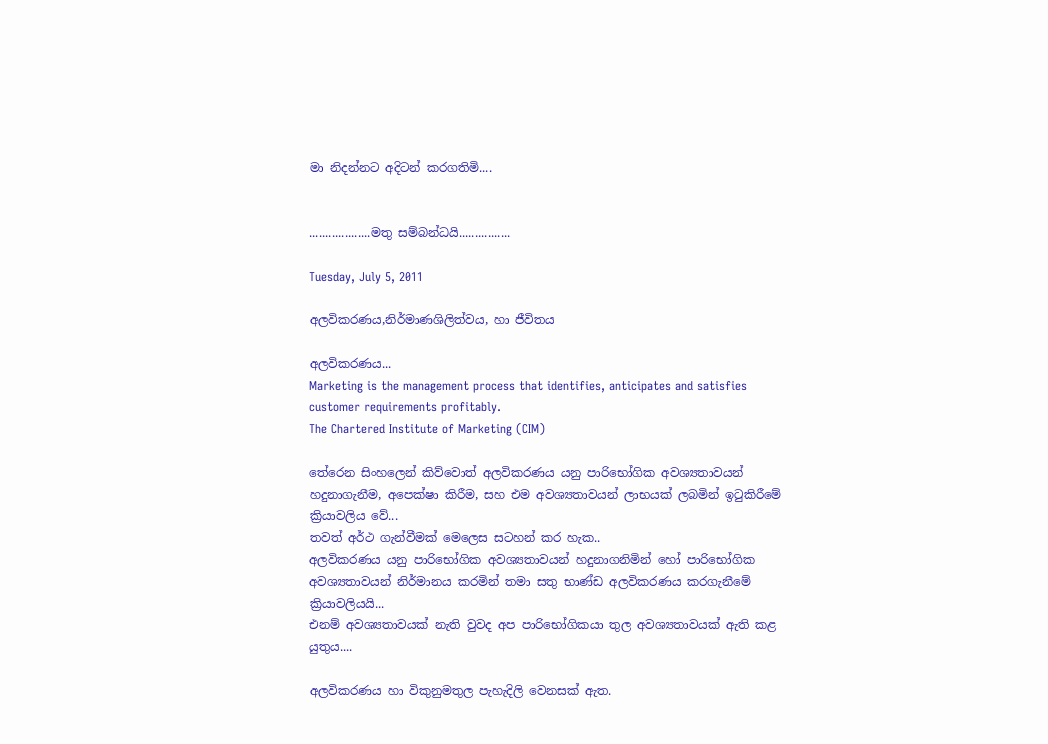මා නිදන්නට අදිටන් කරගතිමි....


...................මතු සම්බන්ධයි................

Tuesday, July 5, 2011

අලවිකරණය,නිර්මාණශිලිත්වය, හා ජීවිතය

අලවිකරණය...
Marketing is the management process that identifies, anticipates and satisfies customer requirements profitably.
The Chartered Institute of Marketing (CIM)

තේ‍රෙන සිංහලෙන් කිව්වොත් අලවිකරණය යනු පාරිභෝගික අවශ්‍යතාවයන් හදුනාගැනීම, අපෙක්ෂා කිරීම, සහ එම අවශ්‍යතාවයන් ලාභයක් ලබමින් ඉටුකිරීමේ ක්‍රියාවලිය වේ...
තවත් අර්ථ ගැන්වීමක් මෙලෙස සටහන් කර හැක..
අලවිකරණය යනු පාරිභෝගික අවශ්‍යතාවයන් හදුනාගනිමින් හෝ පාරිභෝගික අවශ්‍යතාවයන් නිර්මානය කරමින් තමා සතු භාණ්ඩ අලවිකරණය කරගැනීමේ ක්‍රියාවලියයි...
එනම් අවශ්‍යතාවයක් නැති වුවද අප පාරිභෝගිකයා තුල අවශ්‍යතාවයක් ඇති කළ යුතුය....

අලවිකරණය හා විකුනුමතුල පැහැදිලි වෙනසක් ඇත.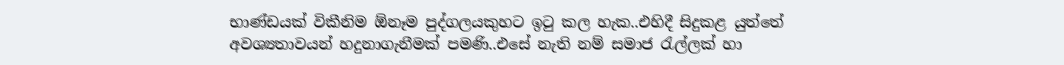භාණ්ඩයක් විකීනිම ඕනෑම පුද්ගලයකුහට ඉටු කල හැක..එහිදී සිදුකළ යුත්තේ අවශ්‍යතාවයන් හදුනාගැනීමක් පමණි..එසේ නැති නම් සමාජ රැල්ලක් හා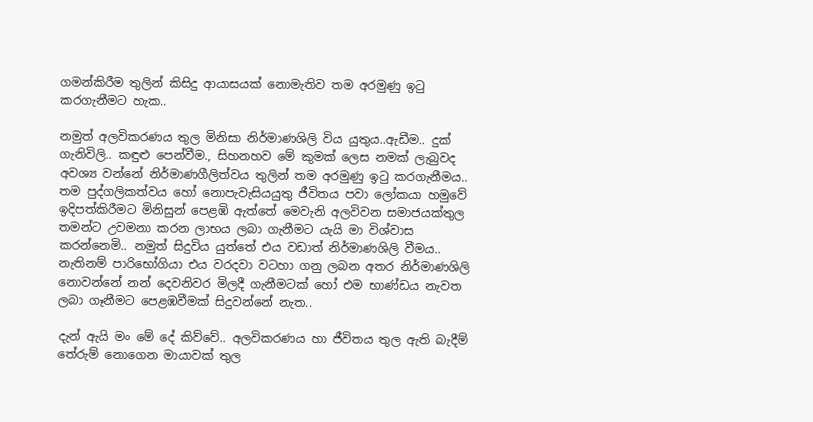ගමන්කිරීම තුලින් කිසිදු ආයාසයක් නොමැතිව තම අරමුණු ඉටු කරගැනීමට හැක..

නමුත් අලවිකරණය තුල මිනිසා නිර්මාණශිලි විය යුතුය..ඇඩීම.. දුක් ගැනිවිලි.. කඳුළු පෙන්වීම., සිහනහව මේ කුමක් ලෙස නමක් ලැබුවද අවශ්‍ය වන්නේ නිර්මාණගීලිත්වය තුලින් තම අරමුණු ඉටු කරගැනීමය.. තම පුද්ගලිකත්වය හෝ නොපැවැසියයුතු ජීවිතය පවා ලෝකයා හමුවේ ඉදිපත්කිරීමට මිනිසුන් පෙළඹි ඇත්තේ මෙවැනි අලවිවන සමාජයක්තුල තමන්ට උවමනා කරන ලාභය ලබා ගැනීමට යැයි මා විශ්වාස කරන්නෙමි.. නමුත් සිදුවිය යුත්තේ එය වඩාත් නිර්මාණශිලි වීමය.. නැතිනම් පාරිභෝගියා එය වරදවා වටහා ගනු ලබන අතර නිර්මාණශිලි නොවන්නේ නන් දෙවනිවර මිලදී ගැනීමටක් හෝ එම භාණ්ඩය නැවත ලබා ගෑනීමට පෙළඹවීමක් ‍සිදුවන්නේ නැත..

දැන් ඇයි මං මේ දේ කිව්වේ.. අලවිකරණය හා ජීවිතය තුල ඇති බැදීම් තේරුම් නොගෙන මායාවක් තුල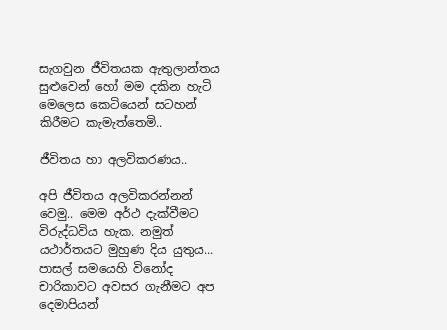සැගවුන ජීවිතයක ඇතුලාන්තය සුළුවෙන් හෝ මම දකින හැටි මෙලෙස කෙටියෙන් සටහන් කිරීමට කැමැත්තෙමි..

ජීවිතය හා අලවිකරණය..

අපි ජීවිතය අලවිකරන්නන් වෙමු.. මෙම අර්ථ දැක්වීමට විරුද්ධවිය හැක. නමුත් යථාර්තයට මුහුණ දිය යුතුය... පාසල් සමයෙහි වි‍නෝද චාරිකාවට අවසර ගැනීමට අප දෙමාපියන්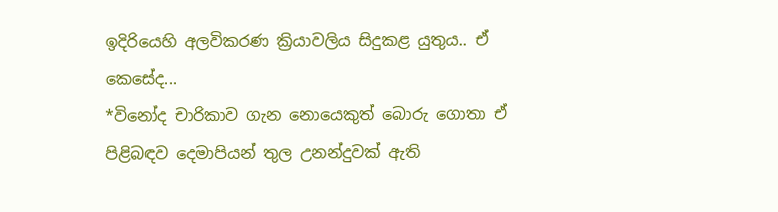ඉදිරියෙහි අලවිකරණ ක්‍රියාවලිය සිදුකළ යුතුය.. ඒ කෙසේද...
*විනෝද චාරිකාව ගැන නොයෙකුත් බොරු ගොතා ඒ පිළිබඳව දෙමාපියන් තුල උනන්දුවක් ඇති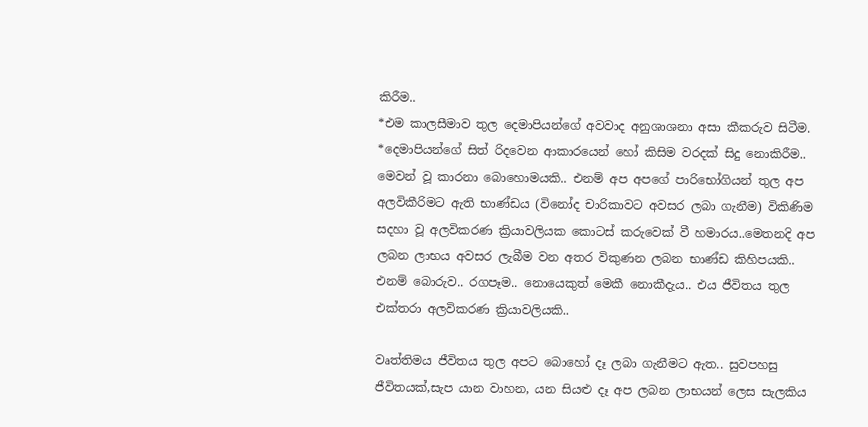කිරීම..
*එම කාලසීමාව තුල දෙමාපියන්ගේ අවවාද අනුශාශනා අසා කීකරුව සිටීම.
*දෙමාපියන්ගේ සිත් රිදවෙන ආකාරයෙන් හෝ කිසිම වරදක් සිදු නොකිරීම..
මෙවන් වූ කාරනා බොහොමයකි.. එනම් අප අපගේ පාරිභෝගියන් තුල අප අලවිකීරිමට ඇති භාණ්ඩය (විනෝද චාරිකාවට අවසර ලබා ගැනීම) විකිණිම සදහා වූ අලවිකරණ ක්‍රියාවලියක කොටස් කරුවෙක් වී හමාරය..මෙතනදි අප ලබන ලාභය අවසර ලැබීම වන අතර විකුණන ලබන භාණ්ඩ කිහිපයකි.. එනම් බොරුව.. රගපෑම.. නොයෙකුත් මෙකී නොකීදැය.. එය ජීවිතය තුල එක්තරා අලවිකරණ ක්‍රියාවලියකි..

වෘත්තිමය ජීවිතය තුල අපට බොහෝ දෑ ලබා ගැනීමට ඇත.. සුවපහසු ජීවිතයක්,සැප යාන වාහන, යන සියළු දෑ අප ලබන ලාභයන් ලෙස සැලකිය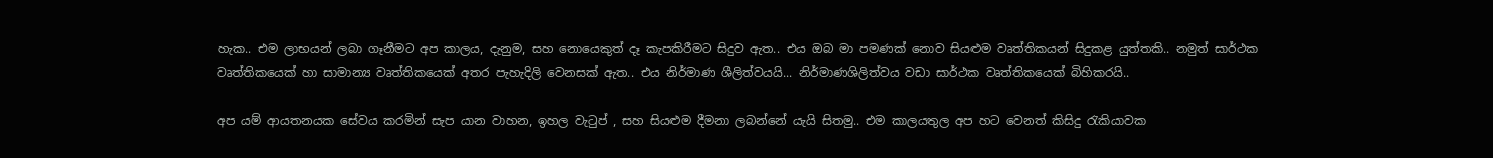හැක.. එම ලාභයන් ලබා ගෑනීමට අප කාලය, දැනුම, සහ නොයෙකුත් දෑ කැපකිරීමට සිදුව ඇත.. එය ඔබ මා පමණක් නොව සියළුම වෘත්තිකයන් සිදුකළ යුත්තකි.. නමුත් සාර්ථක වෘත්තිකයෙක් හා සාමාන්‍ය වෘත්තිකයෙක් අතර පැහැදිලි වෙනසක් ඇත.. එය නිර්මාණ ශීලිත්වයයි... නිර්මාණශිලිත්වය වඩා සාර්ථක වෘත්තිකයෙක් බිහිකරයි..

අප යම් ආයතනයක සේවය කරමින් සැප යාන වාහන, ඉහල වැටුප් , සහ සියළුම දීමනා ලබන්නේ යැයි සිතමු.. එම කාලයතුල අප හට වෙනත් කිසිදු රැකියාවක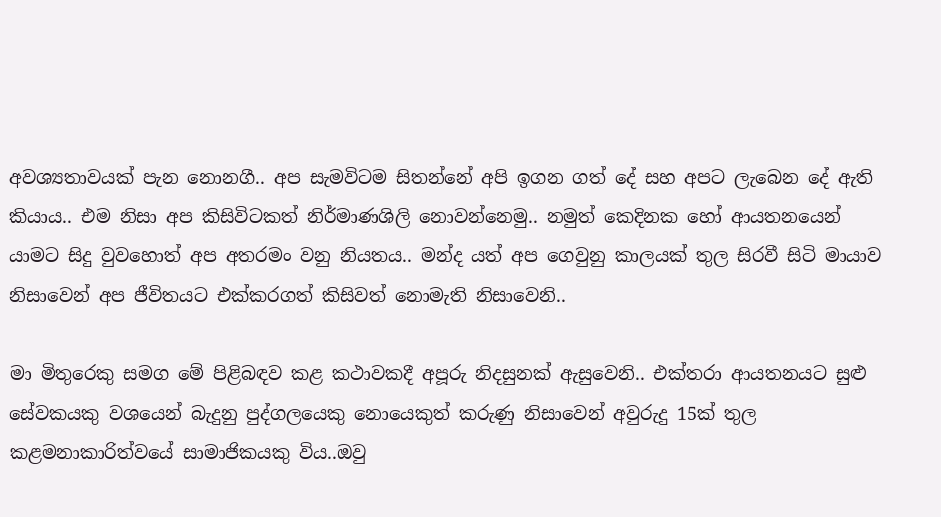අවශ්‍යතාවයක් පැන නොනගී.. අප සැමවිටම සිතන්නේ අපි ඉගන ගත් දේ සහ අපට ලැබෙන දේ ඇති කියාය.. එම නිසා අප කිසිවිටකත් නිර්මාණශිලි නොවන්නෙමු.. නමුත් කෙදිනක හෝ ආයතනයෙන් යාමට සිදු ‍වුවහොත් අප අතරමං වනු නියතය.. මන්ද යත් අප ගෙවුනු කාලයක් තුල සිරවී සිටි මායාව නිසාවෙන් අප ජීවිතයට එක්කරගත් කිසිවත් නොමැති නිසාවෙනි..

මා මිතුරෙකු සමග මේ පිළිබඳව කළ කථාවකදී අපූරු නිදසුනක් ඇසුවෙනි.. එක්තරා ආයතනයට සුළු සේවකයකු වශයෙන් බැදුනු පුද්ගලයෙකු නොයෙකුත් කරුණු නිසාවෙන් අවුරුදු 15ක් තුල කළමනාකාරිත්වයේ සාමාජිකයකු විය..ඔවු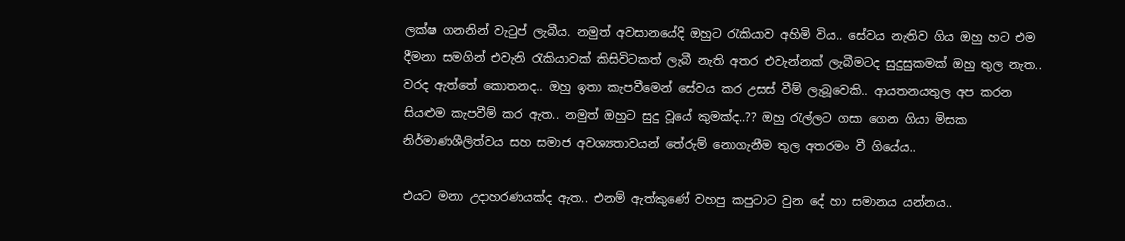ලක්ෂ ගනනින් වැටුප් ලැබීය. නමුත් අවසානයේදි ඔහුට රැකියාව අහිමි විය.. සේවය නැතිව ගිය ඔහු හට එම දීමනා සමගින් එවැනි රැකියාවක් කිසිවිටකත් ලැබී නැති අතර එවැන්නක් ලැබීමටද සුදුසුකමක් ඔහු තුල නැත.. වරද ඇත්තේ කොතනද.. ඔහු ඉතා කැපවීමෙන් සේවය කර උසස් වීම් ලැබූවෙකි.. ආයතනයතුල අප කරන සියළුම කැපවීම් කර ඇත.. නමුත් ඔහුට සුදු වූයේ කුමක්ද..?? ඔහු රැල්ලට ගසා ගෙන ගියා මිසක නිර්මාණශීලිත්වය සහ සමාජ අවශ්‍යතාවයන් තේරුම් නොගැනීම තුල අතරමං වී ගියේය..

එයට මනා උදාහරණයක්ද ඇත.. එනම් ඇත්කුණේ වහපු කපුටාට වුන දේ හා සමානය යන්නය..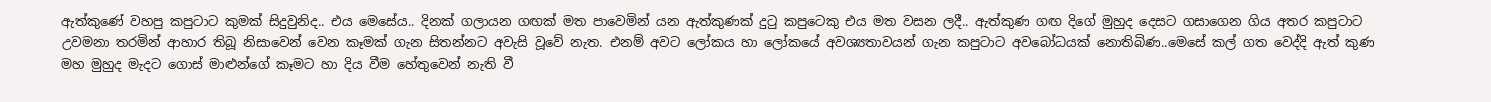ඇත්‍කුණේ වහපු කපුටාට කුමක් සිදුවුනිද.. එය මෙසේය.. දිනක් ගලායන ගඟක් මත පාවෙමින් යන ඇත්කුණක් දුටු කපුටෙකු එය මත වසන ලදී.. ඇත්කුණ ගඟ දිගේ මුහුද දෙසට ගසාගෙන ගිය අතර කපුටාට උවමනා තරමින් ආහාර තිබූ නිසාවෙන් වෙන කෑමක් ගැන සිතන්නට අවැසි වූවේ නැත. එනම් අවට ලෝකය හා ලෝකයේ අවශ්‍යතාවයන් ගැන කපුටාට අවබෝධයක් නොතිබිණ..මෙසේ කල් ගත වෙද්දි ඇත් කුණ මහ මුහුද මැදට ගොස් මාළුන්ගේ කෑමට හා දිය වීම හේතුවෙන් නැති වී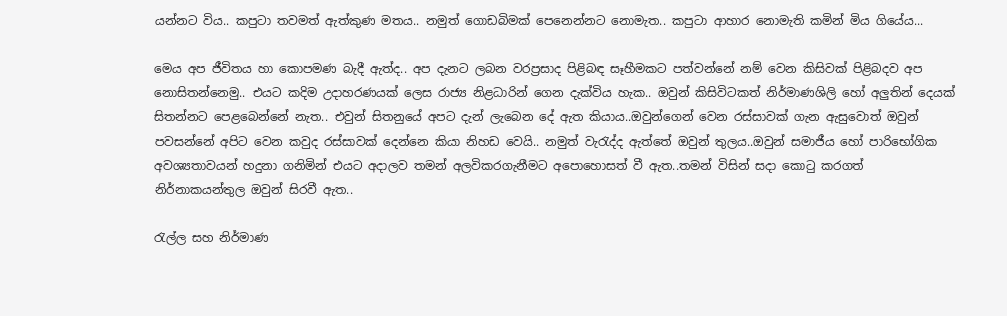යන්නට විය.. කපුටා තවමත් ඇත්කුණ මතය.. නමුත් ගොඩබිමක් පෙනෙන්නට නොමැත.. කපුටා ආහාර නොමැති කමින් මිය ගියේය...

මෙය අප ජීවිතය හා කොපමණ බැදී ඇත්ද.. අප දැනට ලබන වරප්‍රසාද පිළිබඳ සෑහීමකට පත්වන්නේ නම් වෙන කිසිවක් පිළිබදව අප නොසිතන්නෙමු.. එයට කදිම උදාහරණයක් ලෙස රාජ්‍ය නිළධාරින් ගෙන දැක්විය හැක.. ඔවුන් කිසිවිටකත් නිර්මාණශිලි හෝ අලුතින් දෙයක් සිතන්නට පෙළබෙන්නේ නැත.. එවුන් සිතනුයේ අපට දැන් ලැබෙන දේ ඇත කියාය..ඔවුන්ගෙන් වෙන රස්සාවක් ගැන ඇසුවොත් ඔවුන් පවසන්නේ අපිට වෙන කවුද රස්සාවක් දෙන්නෙ කියා නිහඩ වෙයි.. නමුත් වැරැද්ද ඇත්තේ ඔවුන් තුලය..ඔවුන් සමාජීය හෝ පාරිභෝගික අවශ්‍යතාවයන් හදුනා ගනිමින් එයට අදාලව තමන් අලවිකරගැනීමට අපොහොසත් වී ඇත..තමන් විසින් සදා කොටු කරගත් නිර්නාකයන්තුල ඔවුන් සිරවී ඇත..

රැල්ල සහ නිර්මාණ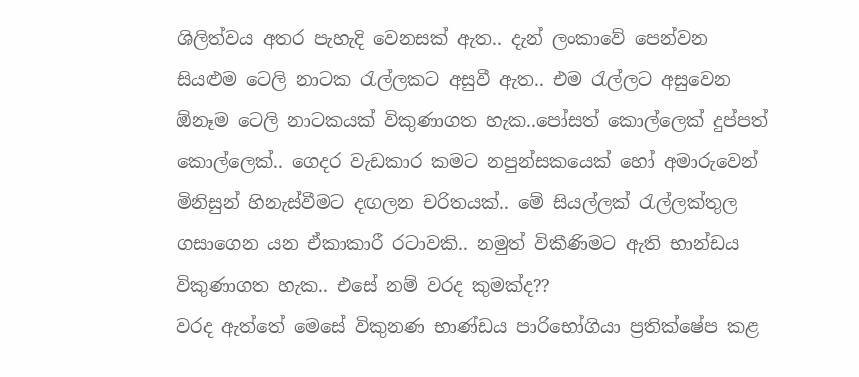ශිලිත්වය අතර පැහැදි වෙනසක් ඇත.. දැන් ලංකාවේ පෙන්වන සියළුම ටෙලි නාටක රැල්ලකට අසුවී ඇත.. එම රැල්ලට අසුවෙන ඕනෑම ටෙලි නාටකයක් විකුණාගත හැක..පෝසත් කොල්ලෙක් දුප්පත් කොල්ලෙක්.. ගෙදර වැඩකාර කමට නපුන්සකයෙක් හෝ අමාරුවෙන් මිනිසුන් හිනැස්වීමට දඟලන චරිතයක්.. මේ සියල්ලක් රැල්ලක්තුල ගසාගෙන යන ඒකාකාරී රටාවකි.. නමුත් විකීණිමට ඇති භාන්ඩය විකුණාගත හැක.. එසේ නම් වරද කුමක්ද??
වරද ඇත්තේ මෙසේ විකුනණ භාණ්ඩය පාරිභෝගියා ප්‍රතික්ෂේප කළ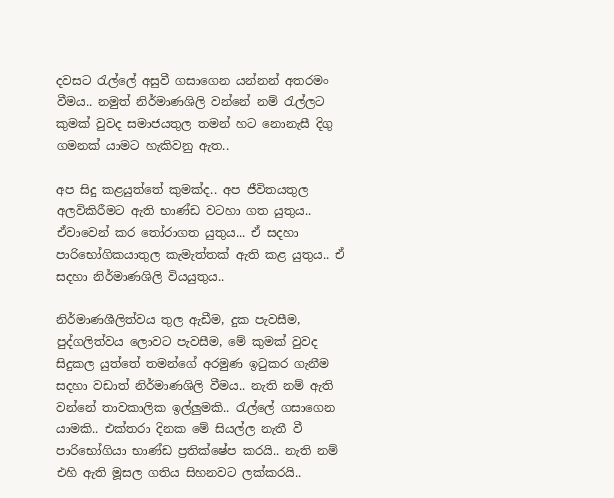දවසට රැල්ලේ අසුවී ගසාගෙන යන්නන් අතරමං වීමය.. නමුත් නිර්මාණශිලි වන්නේ නම් රැල්ලට කුමක් වුවද සමාජයතුල තමන් හට නොනැසී දිගු ගමනක් යාමට හැකිවනු ඇත..

අප සිදු කළයුත්තේ කුමක්ද.. අප ජීවිතයතුල අලවිකිරීමට ඇති භාණ්ඩ වටහා ගත යුතුය.. ඒවාවෙන් කර තෝරාගත යුතුය... ඒ සදහා පාරිභෝගිකයාතුල කැමැත්තක් ඇති කළ යුතුය.. ඒ සදහා නිර්මාණශිලි වියයුතුය..

නිර්මාණශීලිත්වය තුල ඇඩීම, දුක පැවසීම, පුද්ගලිත්වය ලොවට පැවසීම, මේ කුමක් වුවද සිදුකල යුත්තේ තමන්ගේ අරමුණ ඉටුකර ගැනීම සදහා වඩාත් නිර්මාණශිලි වීමය.. නැති නම් ඇති වන්නේ තාවකාලික ඉල්ලුමකි.. රැල්ලේ ගසාගෙන යාමකි.. එක්තරා දිනක මේ සියල්ල නැතී වී පාරිභෝගියා භාණ්ඩ ප්‍රතික්ෂේප කරයි.. නැති නම් එහි ඇති මූසල ගතිය සිහනවට ලක්කරයි..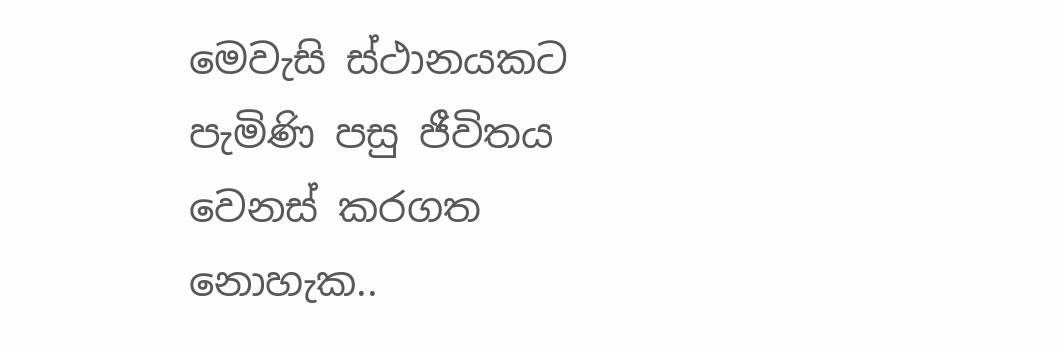මෙවැසි ස්ථානයකට පැමිණි පසු ජීවිතය වෙනස් කරගත නොහැක..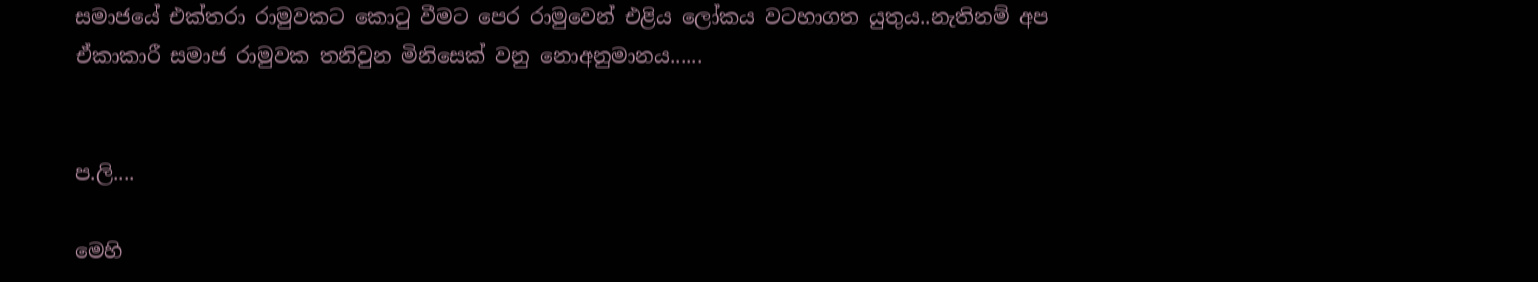සමාජයේ එක්තරා රාමුවකට කොටු වීමට‍ පෙර රාමුවෙන් එළිය ලෝකය වටහාගත යුතුය..නැතිනම් අප ඒකාකාරී සමාජ රාමුවක තනිවුන මිනිසෙක් වනු නොඅනුමානය......


ප.ලි....

මෙහි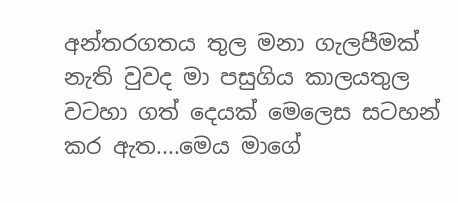අන්තරගතය තුල මනා ගැලපීමක් නැති වුවද මා පසුගිය කාලයතුල වටහා ගත් දෙයක් මෙලෙස සටහන් කර ඇත....මෙය මාගේ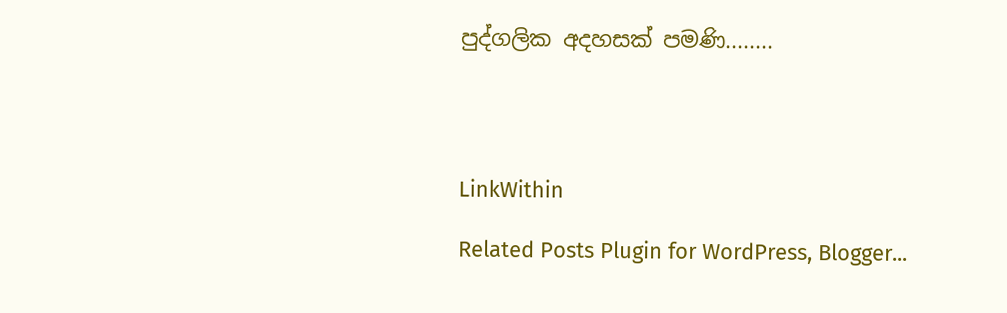පුද්ගලික අදහසක් පමණි........




LinkWithin

Related Posts Plugin for WordPress, Blogger...